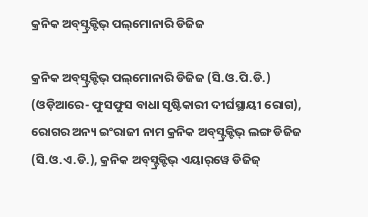କ୍ରନିକ ଅବ୍‌ସ୍ଟ୍ରକ୍ଟିଭ୍ ପଲ୍‌ମୋନାରି ଡିଜିଜ

କ୍ରନିକ ଅବ୍‌ସ୍ଟ୍ରକ୍ଟିଭ୍ ପଲ୍‌ମୋନାରି ଡିଜିଜ (ସି.ଓ.ପି.ଡି.) (ଓଡ଼ିଆରେ- ଫୁସଫୁସ ବାଧା ସୃଷ୍ଟିକାରୀ ଦୀର୍ଘସ୍ଥାୟୀ ରୋଗ), ରୋଗର ଅନ୍ୟ ଇଂରାଜୀ ନାମ କ୍ରନିକ ଅବ୍‌ସ୍ଟ୍ରକ୍ଟିଭ୍ ଲଙ୍ଗ ଡିଜିଜ (ସି.ଓ.ଏ.ଡି.), କ୍ରନିକ ଅବ୍‌ସ୍ଟ୍ରକ୍ଟିଭ୍ ଏୟାର୍‌‌ୱେ ଡିଜିଜ୍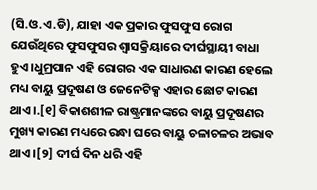(ସି.ଓ.ଏ.ଡି), ଯାହା ଏକ ପ୍ରକାର ଫୁସଫୁସ ରୋଗ ଯେଉଁଥିରେ ଫୁସଫୁସର ଶ୍ୱାସକ୍ରିୟାରେ ଦୀର୍ଘସ୍ଥାୟୀ ବାଧା ହୁଏ ।ଧୁମ୍ରପାନ ଏହି ରୋଗର ଏକ ସାଧାରଣ କାରଣ ହେଲେ ମଧ୍ୟ ବାୟୁ ପ୍ରଦୂଷଣ ଓ ଜେନେଟିକ୍ସ ଏହାର ଛୋଟ କାରଣ ଥାଏ ।.[୧] ବିକାଶଶୀଳ ରାଷ୍ଟ୍ରମାନଙ୍କରେ ବାୟୁ ପ୍ରଦୂଷଣର ମୁଖ୍ୟ କାରଣ ମଧ୍ୟରେ ରନ୍ଧା ଘରେ ବାୟୁ ଚଳାଚଳର ଅଭାବ ଥାଏ ।[୨] ଦୀର୍ଘ ଦିନ ଧରି ଏହି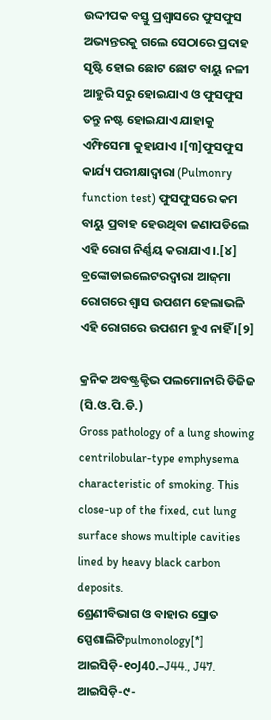ଉଦ୍ଦୀପକ ବସ୍ତୁ ପ୍ରଶ୍ୱାସରେ ଫୁସଫୁସ ଅଭ୍ୟନ୍ତରକୁ ଗଲେ ସେଠାରେ ପ୍ରଦାହ ସୃଷ୍ଟି ହୋଇ ଛୋଟ ଛୋଟ ବାୟୁ ନଳୀ ଆହୁରି ସରୁ ହୋଇଯାଏ ଓ ଫୁସଫୁସ ତନ୍ତୁ ନଷ୍ଟ ହୋଇଯାଏ ଯାହାକୁ ଏମ୍ଫିସେମା କୁହାଯାଏ ।[୩]ଫୁସଫୁସ କାର୍ଯ୍ୟ ପରୀକ୍ଷାଦ୍ୱାରା (Pulmonry function test) ଫୁସଫୁସରେ କମ ବାୟୁ ପ୍ରବାହ ହେଉଥିବା ଜଣାପଡିଲେ ଏହି ରୋଗ ନିର୍ଣ୍ଣୟ କରାଯାଏ ।.[୪] ବ୍ରଙ୍କୋଡାଇଲେଟରଦ୍ୱାରା ଆଜ୍‌ମା ରୋଗରେ ଶ୍ୱାସ ଉପଶମ ହେଲାଭଳି ଏହି ରୋଗରେ ଉପଶମ ହୁଏ ନାହିଁ ।[୨]

କ୍ରନିକ ଅବଷ୍ଟ୍ରକ୍ଟିଭ ପଲମୋନାରି ଡିଜିଜ (ସି.ଓ.ପି.ଡି.)
Gross pathology of a lung showing centrilobular-type emphysema characteristic of smoking. This close-up of the fixed, cut lung surface shows multiple cavities lined by heavy black carbon deposits.
ଶ୍ରେଣୀବିଭାଗ ଓ ବାହାର ସ୍ରୋତ
ସ୍ପେଶାଲିଟିpulmonology[*]
ଆଇସିଡ଼ି-୧୦J40.–J44., J47.
ଆଇସିଡ଼ି-୯-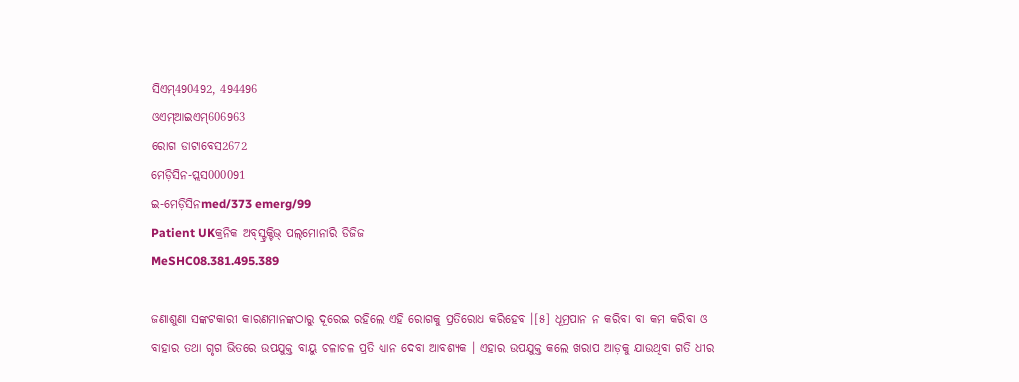ସିଏମ୍490492, 494496
ଓଏମ୍‌ଆଇଏମ୍606963
ରୋଗ ଡାଟାବେସ2672
ମେଡ଼ିସିନ-ପ୍ଲସ000091
ଇ-ମେଡ଼ିସିନmed/373 emerg/99
Patient UKକ୍ରନିକ ଅବ୍‌ସ୍ଟ୍ରକ୍ଟିଭ୍ ପଲ୍‌ମୋନାରି ଡିଜିଜ
MeSHC08.381.495.389

ଜଣାଶୁଣା ସଙ୍କଟକାରୀ କାରଣମାନଙ୍କଠାରୁ ଦୂରେଇ ରହିଲେ ଏହି ରୋଗକୁ ପ୍ରତିରୋଧ କରିହେବ ।[୫] ଧୂମ୍ରପାନ ନ କରିବା ବା କମ କରିବା ଓ ବାହାର ତ‌ଥା ଗୃଗ ଭିତରେ ଉପ‌ଯୁକ୍ତ ବାୟୁ ଚଳାଚଳ ପ୍ରତି ଧ୍ୟାନ ଦେବା ଆବଶ୍ୟକ । ଏହାର ଉପ‌ଯୁକ୍ତ କଲେ ଖରାପ ଆଡ଼କୁ ଯାଉଥିବା ଗତି ଧୀର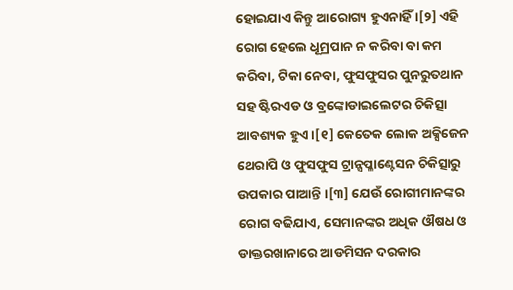ହୋଇଯାଏ କିନ୍ତୁ ଆରୋଗ୍ୟ ହୁଏନାହିଁ ।[୨] ଏହି ରୋଗ ହେଲେ ଧୂମ୍ରପାନ ନ କରିବା ବା କମ କରିବା, ଟିକା ନେବା, ଫୁସଫୁସର ପୁନରୁତଥାନ ସହ ଷ୍ଟିରଏଡ ଓ ବ୍ରଙ୍କୋଡାଇଲେଟର ଚିକିତ୍ସା ଆବଶ୍ୟକ ହୁଏ ।[୧] କେତେକ ଲୋକ ଅକ୍ସିଜେନ ଥେରାପି ଓ ଫୁସଫୁସ ଟ୍ରାନ୍ସପ୍ଳାଣ୍ଟେସନ ଚିକିତ୍ସାରୁ ଉପକାର ପାଆନ୍ତି ।[୩] ଯେଉଁ ରୋଗୀମାନଙ୍କର ରୋଗ ବଢିଯାଏ, ସେମାନଙ୍କର ଅଧିକ ଔଷଧ ଓ ଡାକ୍ତରଖାନାରେ ଆଡମିସନ ଦରକାର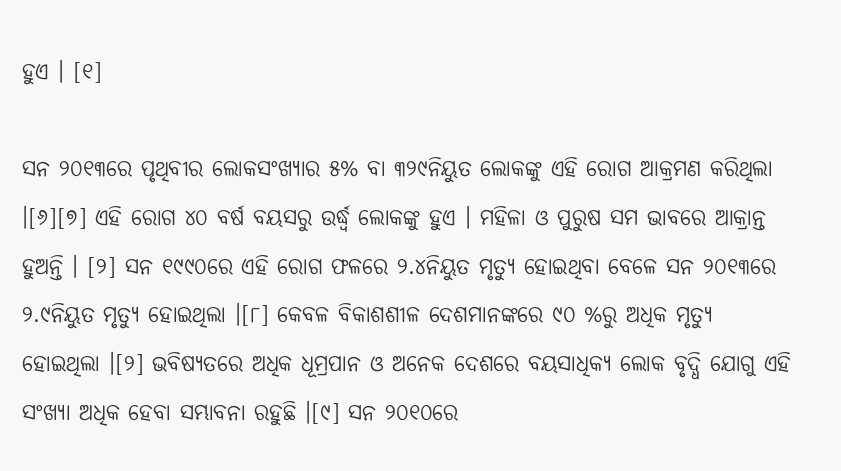ହୁଏ । [୧]

ସନ ୨୦୧୩ରେ ପୃଥିବୀର ଲୋକସଂଖ୍ୟାର ୫% ବା ୩୨୯ନିୟୁତ ଲୋକଙ୍କୁ ଏହି ରୋଗ ଆକ୍ରମଣ କରିଥିଲା ।[୬][୭] ଏହି ରୋଗ ୪୦ ବର୍ଷ ବୟସରୁ ଉର୍ଦ୍ଧ୍ୱ ଲୋକଙ୍କୁ ହୁଏ । ମହିଳା ଓ ପୁରୁଷ ସମ ଭାବରେ ଆକ୍ରାନ୍ତ ହୁଅନ୍ତି । [୨] ସନ ୧୯୯୦ରେ ଏହି ରୋଗ ଫଳରେ ୨.୪ନିୟୁତ ମୃତ୍ୟୁ ହୋଇଥିବା ବେଳେ ସନ ୨୦୧୩ରେ ୨.୯ନିୟୁତ ମୃତ୍ୟୁ ହୋଇଥିଲା ।[୮] କେବଳ ବିକାଶଶୀଳ ଦେଶମାନଙ୍କରେ ୯୦ %ରୁ ଅଧିକ ମୃତ୍ୟୁ ହୋଇଥିଲା ।[୨] ଭବିଷ୍ୟତରେ ଅଧିକ ଧୂମ୍ରପାନ ଓ ଅନେକ ଦେଶରେ ବୟସାଧିକ୍ୟ ଲୋକ ବୃଦ୍ଧି ଯୋଗୁ ଏହି ସଂଖ୍ୟା ଅଧିକ ହେବା ସମ୍ଭାବନା ରହୁଛି ।[୯] ସନ ୨୦୧୦ରେ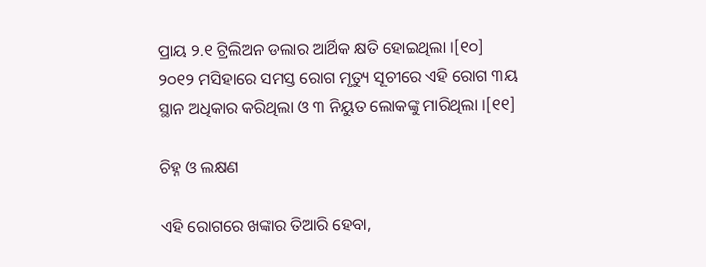ପ୍ରାୟ ୨.୧ ଟ୍ରିଲିଅନ ଡଲାର ଆର୍ଥିକ କ୍ଷତି ହୋଇଥିଲା ।[୧୦] ୨୦୧୨ ମସିହାରେ ସମସ୍ତ ରୋଗ ମୃତ୍ୟୁ ସୂଚୀରେ ଏହି ରୋଗ ୩ୟ ସ୍ଥାନ ଅଧିକାର କରିଥିଲା ଓ ୩ ନିୟୁତ ଲୋକଙ୍କୁ ମାରିଥିଲା ।[୧୧]

ଚିହ୍ନ ଓ ଲକ୍ଷଣ

ଏହି ରୋଗରେ ଖଙ୍କାର ତିଆରି ହେବା,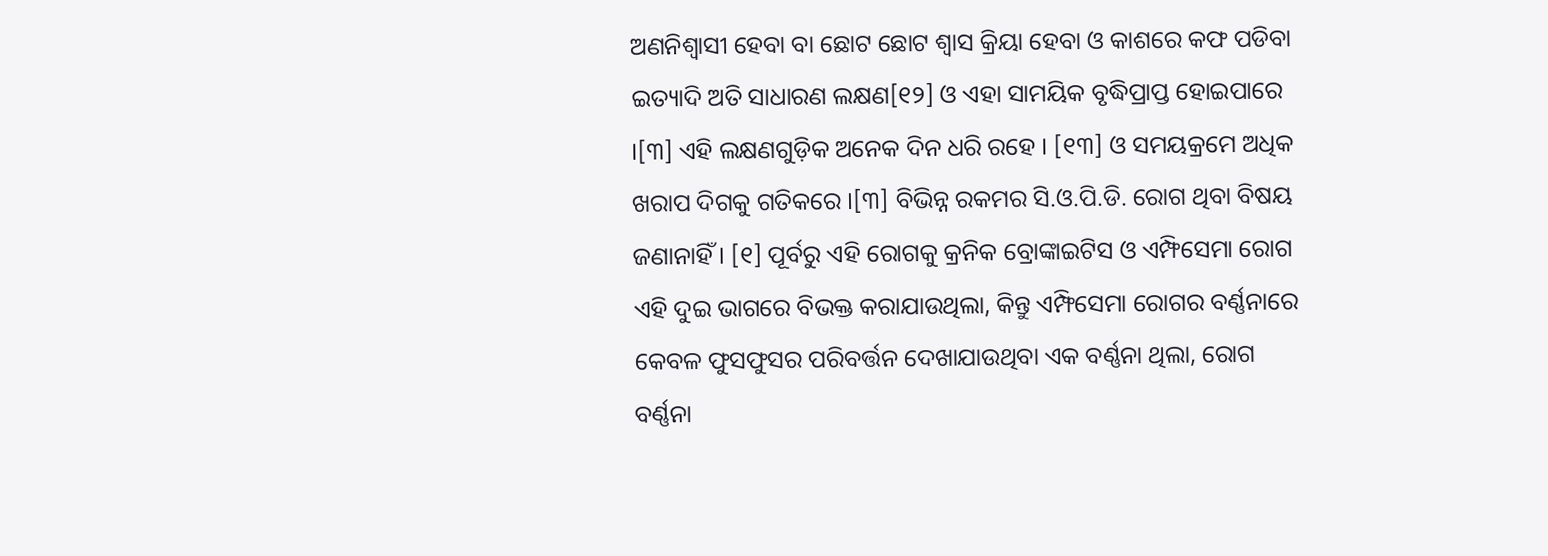ଅଣନିଶ୍ୱାସୀ ହେବା ବା ଛୋଟ ଛୋଟ ଶ୍ୱାସ କ୍ରିୟା ହେବା ଓ କାଶରେ କଫ ପଡିବା ଇତ୍ୟାଦି ଅତି ସାଧାରଣ ଲକ୍ଷଣ[୧୨] ଓ ଏହା ସାମୟିକ ବୃଦ୍ଧିପ୍ରାପ୍ତ ହୋଇପାରେ ।[୩] ଏହି ଲକ୍ଷଣଗୁଡ଼ିକ ଅନେକ ଦିନ ଧରି ରହେ । [୧୩] ଓ ସମୟକ୍ରମେ ଅଧିକ ଖରାପ ଦିଗକୁ ଗତିକରେ ।[୩] ବିଭିନ୍ନ ରକମର ସି.ଓ.ପି.ଡି. ରୋଗ ଥିବା ବିଷୟ ଜଣାନାହିଁ । [୧] ପୂର୍ବରୁ ଏହି ରୋଗକୁ କ୍ରନିକ ବ୍ରୋଙ୍କାଇଟିସ ଓ ଏମ୍ଫିସେମା ରୋଗ ଏହି ଦୁଇ ଭାଗରେ ବିଭକ୍ତ କରାଯାଉଥିଲା, କିନ୍ତୁ ଏମ୍ଫିସେମା ରୋଗର ବର୍ଣ୍ଣନାରେ କେବଳ ଫୁସଫୁସର ପରିବର୍ତ୍ତନ ଦେଖାଯାଉଥିବା ଏକ ବର୍ଣ୍ଣନା ଥିଲା, ରୋଗ ବର୍ଣ୍ଣନା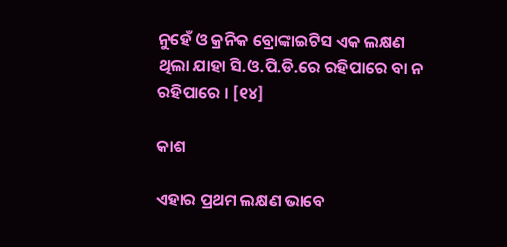ନୁହେଁ ଓ କ୍ରନିକ ବ୍ରୋଙ୍କାଇଟିସ ଏକ ଲକ୍ଷଣ ଥିଲା ଯାହା ସି.ଓ.ପି.ଡି.ରେ ରହିପାରେ ବା ନ ରହିପାରେ । [୧୪]

କାଶ

ଏହାର ପ୍ରଥମ ଲକ୍ଷଣ ଭାବେ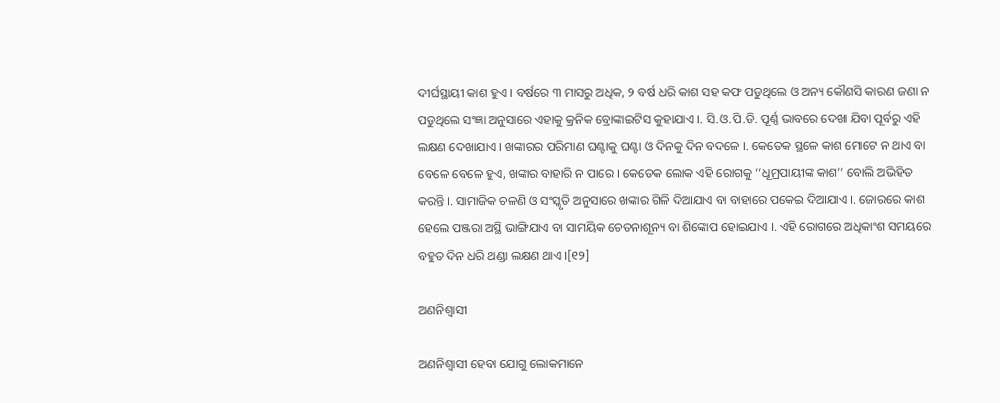ଦୀର୍ଘସ୍ଥାୟୀ କାଶ ହୁଏ । ବର୍ଷରେ ୩ ମାସରୁ ଅଧିକ, ୨ ବର୍ଷ ଧରି କାଶ ସହ କଫ ପଡୁଥିଲେ ଓ ଅନ୍ୟ କୌଣସି କାରଣ ଜଣା ନ ପଡୁଥିଲେ ସଂଜ୍ଞା ଅନୁସାରେ ଏହାକୁ କ୍ରନିକ ବ୍ରୋଙ୍କାଇଟିସ କୁହାଯାଏ ।. ସି.ଓ.ପି.ଡି. ପୂର୍ଣ୍ଣ ଭାବରେ ଦେଖା ଯିବା ପୂର୍ବରୁ ଏହି ଲକ୍ଷଣ ଦେଖାଯାଏ । ଖଙ୍କାରର ପରିମାଣ ଘଣ୍ଟାକୁ ଘଣ୍ଟା ଓ ଦିନକୁ ଦିନ ବଦଳେ ।. କେତେକ ସ୍ଥଳେ କାଶ ମୋଟେ ନ ଥାଏ ବା ବେଳେ ବେଳେ ହୁଏ, ଖଙ୍କାର ବାହାରି ନ ପାରେ । କେତେକ ଲୋକ ଏହି ରୋଗକୁ ‘‘ଧୂମ୍ରପାୟୀଙ୍କ କାଶ’’ ବୋଲି ଅଭିହିତ କରନ୍ତି ।. ସାମାଜିକ ଚଳଣି ଓ ସଂସ୍କୃତି ଅନୁସାରେ ଖଙ୍କାର ଗିଳି ଦିଆଯାଏ ବା ବାହାରେ ପକେଇ ଦିଆଯାଏ ।. ଜୋରରେ କାଶ ହେଲେ ପଞ୍ଜରା ଅସ୍ଥି ଭାଙ୍ଗିଯାଏ ବା ସାମୟିକ ଚେତନାଶୂନ୍ୟ ବା ଶିଙ୍କୋପ ହୋଇଯାଏ ।. ଏହି ରୋଗରେ ଅଧିକାଂଶ ସମୟରେ ବହୁତ ଦିନ ଧରି ଥଣ୍ଡା ଲକ୍ଷଣ ଥାଏ ।[୧୨]

ଅଣନିଶ୍ୱାସୀ

ଅଣନିଶ୍ୱାସୀ ହେବା ଯୋଗୁ ଲୋକମାନେ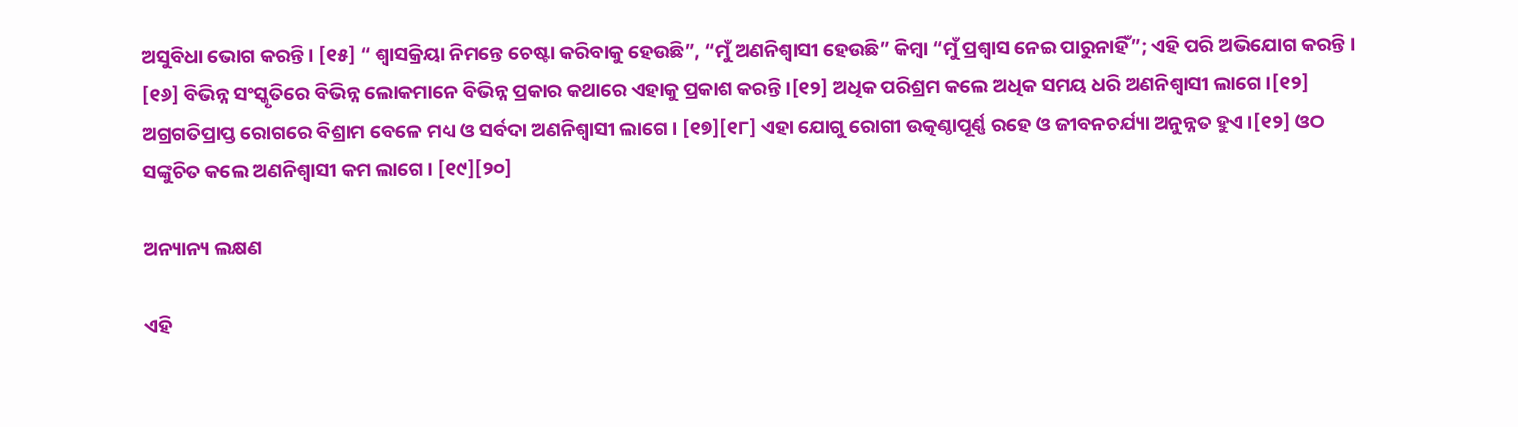ଅସୁବିଧା ଭୋଗ କରନ୍ତି । [୧୫] “ ଶ୍ୱାସକ୍ରିୟା ନିମନ୍ତେ ଚେଷ୍ଟା କରିବାକୁ ହେଉଛି”, “ମୁଁ ଅଣନିଶ୍ୱାସୀ ହେଉଛି” କିମ୍ବା “ମୁଁ ପ୍ରଶ୍ୱାସ ନେଇ ପାରୁନାହିଁ”; ଏହି ପରି ଅଭିଯୋଗ କରନ୍ତି । [୧୬] ବିଭିନ୍ନ ସଂସ୍କୃତିରେ ବିଭିନ୍ନ ଲୋକମାନେ ବିଭିନ୍ନ ପ୍ରକାର କଥାରେ ଏହାକୁ ପ୍ରକାଶ କରନ୍ତି ।[୧୨] ଅଧିକ ପରିଶ୍ରମ କଲେ ଅଧିକ ସମୟ ଧରି ଅଣନିଶ୍ୱାସୀ ଲାଗେ ।[୧୨] ଅଗ୍ରଗତିପ୍ରାପ୍ତ ରୋଗରେ ବିଶ୍ରାମ ବେଳେ ମଧ୍ୟ ଓ ସର୍ବଦା ଅଣନିଶ୍ୱାସୀ ଲାଗେ । [୧୭][୧୮] ଏହା ଯୋଗୁ ରୋଗୀ ଉତ୍କଣ୍ଠାପୂର୍ଣ୍ଣ ରହେ ଓ ଜୀବନଚର୍ଯ୍ୟା ଅନୁନ୍ନତ ହୁଏ ।[୧୨] ଓଠ ସଙ୍କୁଚିତ କଲେ ଅଣନିଶ୍ୱାସୀ କମ ଲାଗେ । [୧୯][୨୦]

ଅନ୍ୟାନ୍ୟ ଲକ୍ଷଣ

ଏହି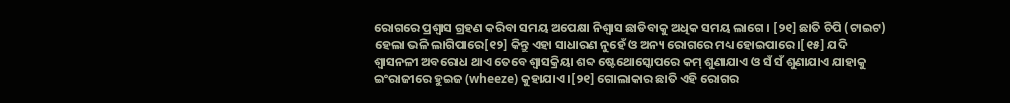ରୋଗରେ ପ୍ରଶ୍ୱାସ ଗ୍ରହଣ କରିବା ସମୟ ଅପେକ୍ଷା ନିଶ୍ୱାସ ଛାଡିବାକୁ ଅଧିକ ସମୟ ଲାଗେ । [୨୧] ଛାତି ଚିପି (ଟାଇଟ) ହେଲା ଭଳି ଲାଗିପାରେ[୧୨] କିନ୍ତୁ ଏହା ସାଧାରଣ ନୁହେଁ ଓ ଅନ୍ୟ ରୋଗରେ ମଧ୍ୟ ହୋଇପାରେ ।[୧୫] ଯଦି ଶ୍ୱାସନଳୀ ଅବରୋଧ ଥାଏ ତେବେ ଶ୍ୱାସକ୍ରିୟା ଶବ୍ଦ ଷ୍ଟେଥୋସ୍କୋପରେ କମ୍ ଶୁଣାଯାଏ ଓ ସଁ ସଁ ଶୁଣାଯାଏ ଯାହାକୁ ଇଂରାଜୀରେ ହୁଇଜ (wheeze) କୁହାଯାଏ ।[୨୧] ଗୋଲାକାର ଛାତି ଏହି ରୋଗର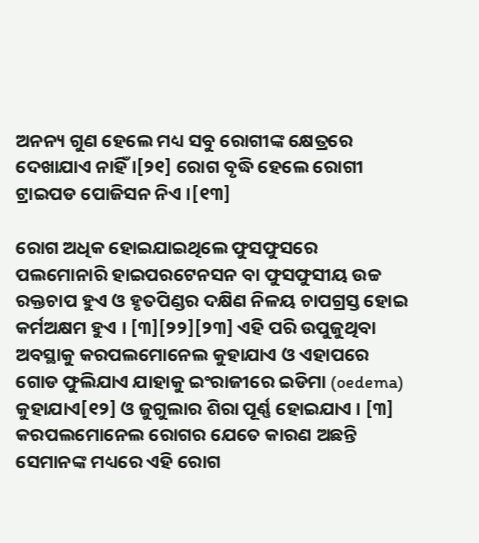ଅନନ୍ୟ ଗୁଣ ହେଲେ ମଧ୍ୟ ସବୁ ରୋଗୀଙ୍କ କ୍ଷେତ୍ରରେ ଦେଖାଯାଏ ନାହିଁ ।[୨୧] ରୋଗ ବୃଦ୍ଧି ହେଲେ ରୋଗୀ ଟ୍ରାଇପଡ ପୋଜିସନ ନିଏ ।[୧୩]

ରୋଗ ଅଧିକ ହୋଇଯାଇଥିଲେ ଫୁସଫୁସରେ ପଲମୋନାରି ହାଇପରଟେନସନ ବା ଫୁସଫୁସୀୟ ଉଚ୍ଚ ରକ୍ତଚାପ ହୁଏ ଓ ହୃତପିଣ୍ଡର ଦକ୍ଷିଣ ନିଳୟ ଚାପଗ୍ରସ୍ତ ହୋଇ କର୍ମଅକ୍ଷମ ହୁଏ । [୩][୨୨][୨୩] ଏହି ପରି ଉପୁଜୁଥିବା ଅବସ୍ଥାକୁ କରପଲମୋନେଲ କୁହାଯାଏ ଓ ଏହାପରେ ଗୋଡ ଫୁଲିଯାଏ ଯାହାକୁ ଇଂରାଜୀରେ ଇଡିମା (oedema) କୁହାଯାଏ[୧୨] ଓ ଜୁଗୁଲାର ଶିରା ପୂର୍ଣ୍ଣ ହୋଇଯାଏ । [୩] କରପଲମୋନେଲ ରୋଗର ଯେତେ କାରଣ ଅଛନ୍ତି ସେମାନଙ୍କ ମଧ୍ୟରେ ଏହି ରୋଗ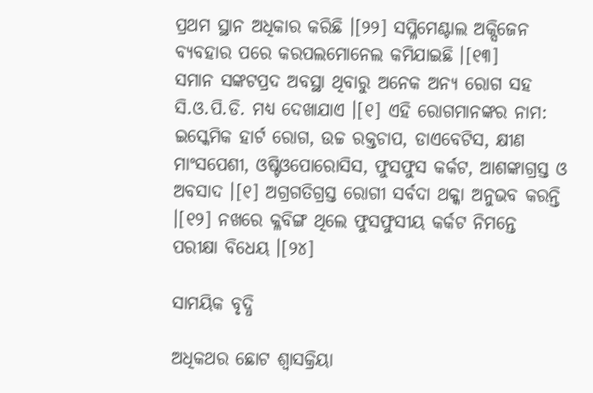ପ୍ରଥମ ସ୍ଥାନ ଅଧିକାର କରିଛି ।[୨୨] ସପ୍ଳିମେଣ୍ଟାଲ ଅକ୍ସିଜେନ ବ୍ୟବହାର ପରେ କରପଲମୋନେଲ କମିଯାଇଛି ।[୧୩]
ସମାନ ସଙ୍କଟପ୍ରଦ ଅବସ୍ଥା ଥିବାରୁ ଅନେକ ଅନ୍ୟ ରୋଗ ସହ ସି.ଓ.ପି.ଡି. ମଧ୍ୟ ଦେଖାଯାଏ ।[୧] ଏହି ରୋଗମାନଙ୍କର ନାମ: ଇସ୍କେମିକ ହାର୍ଟ ରୋଗ, ଉଚ୍ଚ ରକ୍ତଚାପ, ଡାଏବେଟିସ, କ୍ଷୀଣ ମାଂସପେଶୀ, ଓଷ୍ଟିଓପୋରୋସିସ, ଫୁସଫୁସ କର୍କଟ, ଆଶଙ୍କାଗ୍ରସ୍ତ ଓ ଅବସାଦ ।[୧] ଅଗ୍ରଗତିଗ୍ରସ୍ତ ରୋଗୀ ସର୍ବଦା ଥକ୍କା ଅନୁଭବ କରନ୍ତି ।[୧୨] ନଖରେ କ୍ଳବିଙ୍ଗ ଥିଲେ ଫୁସଫୁସୀୟ କର୍କଟ ନିମନ୍ତେ ପରୀକ୍ଷା ବିଧେୟ ।[୨୪]

ସାମୟିକ ବୃଦ୍ଧି

ଅଧିକଥର ଛୋଟ ଶ୍ୱାସକ୍ରିୟା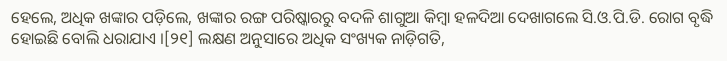ହେଲେ, ଅଧିକ ଖଙ୍କାର ପଡ଼ିଲେ, ଖଙ୍କାର ରଙ୍ଗ ପରିଷ୍କାରରୁ ବଦଳି ଶାଗୁଆ କିମ୍ବା ହଳଦିଆ ଦେଖାଗଲେ ସି.ଓ.ପି.ଡି. ରୋଗ ବୃଦ୍ଧି ହୋଇଛି ବୋଲି ଧରାଯାଏ ।[୨୧] ଲକ୍ଷଣ ଅନୁସାରେ ଅଧିକ ସଂଖ୍ୟକ ନାଡ଼ିଗତି,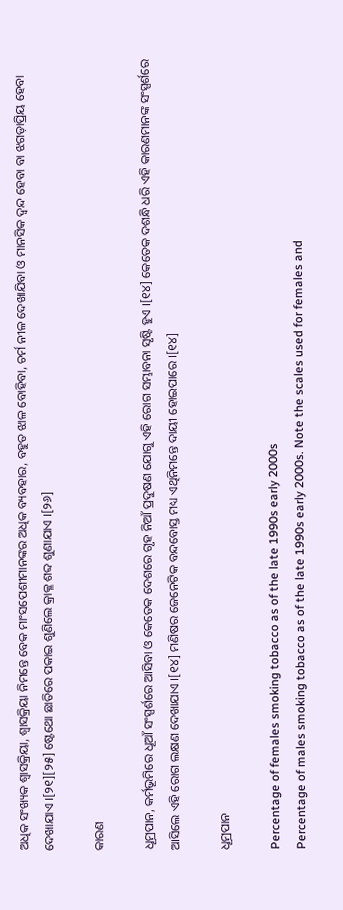ଅଧିକ ସଂଖ୍ୟକ ଶ୍ୱାସକ୍ରିୟା, ଶ୍ୱାସକ୍ରିୟା ନିମନ୍ତେ ବେକ ମାଂସପେଶୀମାନଙ୍କର ଅଧିକ ବ୍ୟବହାର, ବହୁତ ଝାଳ ବୋହିବା, ଚର୍ମ ନୀଳ ଦେଖାଯିବା ଓ ମାନସିକ ଦ୍ୱନ୍ଦ ହେବା ବା ଝଗଡ଼ାପ୍ରିୟ ହେବା ଦେଖାଯାଏ ।[୨୧][୨୫] ଷ୍ଟେଥୋ ଛାତିରେ ପକାଇ ଶୁଣିଲେ କ୍ରାକ୍ଳ ଶବ୍ଦ ଶୁଣାଯାଏ ।[୨୬]

କାରଣ

ଧୂମ୍ରପାନ, କର୍ମଭୂମିରେ ଧୂଆଁ ସଂସ୍ପର୍ଶରେ ଆସିବା ଓ କେତେକ ଦେଶରେ ଗୃହ ନିଆଁ ପ୍ରଦୁଷଣ ଯୋଗୁ ଏହି ରୋଗ ସମ୍ଭାବନା ସୃଷ୍ଟି ହୁଏ ।[୧୪] କେତେକ ଦଶନ୍ଧି ଧରି ଏହି କାରଣମାନଙ୍କ ସଂସ୍ପର୍ଶରେ ଆସିଲେ ଏହି ରୋଗ ଲକ୍ଷଣ ଦେଖାଯାଏ ।[୧୪] ମଣିଷର ଜେନେଟିକ ବନ୍ଦବୋସ୍ତ ମଧ୍ୟ ଏଥିନିମନ୍ତେ ଦାୟୀ ହୋଇପାରେ ।[୧୪]

ଧୂମ୍ରପାନ

Percentage of females smoking tobacco as of the late 1990s early 2000s
Percentage of males smoking tobacco as of the late 1990s early 2000s. Note the scales used for females and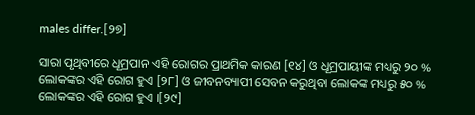males differ.[୨୭]

ସାରା ପୃଥିବୀରେ ଧୂମ୍ରପାନ ଏହି ରୋଗର ପ୍ରାଥମିକ କାରଣ [୧୪] ଓ ଧୂମ୍ରପାୟୀଙ୍କ ମଧ୍ୟରୁ ୨୦ % ଲୋକଙ୍କର ଏହି ରୋଗ ହୁଏ [୨୮] ଓ ଜୀବନବ୍ୟାପୀ ସେବନ କରୁଥିବା ଲୋକଙ୍କ ମଧ୍ୟରୁ ୫୦ % ଲୋକଙ୍କର ଏହି ରୋଗ ହୁଏ ।[୨୯]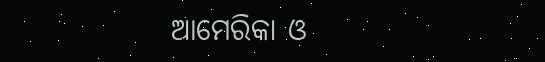ଆମେରିକା ଓ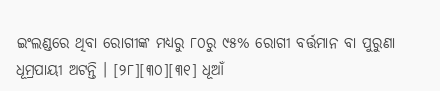ଇଂଲଣ୍ଡରେ ଥିବା ରୋଗୀଙ୍କ ମଧ୍ୟରୁ ୮୦ରୁ ୯୫% ରୋଗୀ ବର୍ତ୍ତମାନ ବା ପୁରୁଣା ଧୂମ୍ରପାୟୀ ଅଟନ୍ତି । [୨୮][୩୦][୩୧] ଧୂଆଁ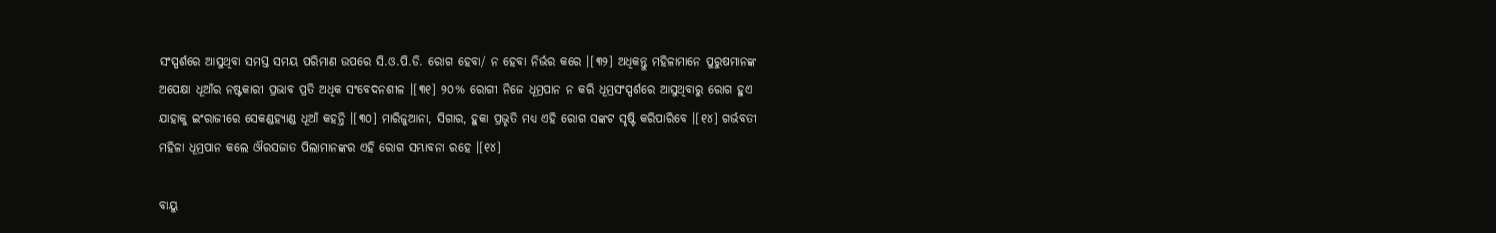ସଂସ୍ପର୍ଶରେ ଆସୁଥିବା ସମସ୍ତ ସମୟ ପରିମାଣ ଉପରେ ସି.ଓ.ପି.ଡି. ରୋଗ ହେବା/ ନ ହେବା ନିର୍ଭର କରେ ।[୩୨] ଅଧିକନ୍ତୁ ମହିଳାମାନେ ପୁରୁଷମାନଙ୍କ ଅପେକ୍ଷା ଧୂଆଁର ନଷ୍ଟକାରୀ ପ୍ରଭାବ ପ୍ରତି ଅଧିକ ସଂବେଦନଶୀଳ ।[୩୧] ୨୦% ରୋଗୀ ନିଜେ ଧୂମ୍ରପାନ ନ କରି ଧୂମ୍ରସଂସ୍ପର୍ଶରେ ଆସୁଥିବାରୁ ରୋଗ ହୁଏ ଯାହାକୁ ଇଂରାଜୀରେ ସେକଣ୍ଡହ୍ୟାଣ୍ଡ ଧୂଆଁ କହନ୍ତି ।[୩୦] ମାରିଜୁଆନା, ସିଗାର, ହୁକା ପ୍ରଭୃତି ମଧ୍ୟ ଏହି ରୋଗ ସଙ୍କଟ ସୃଷ୍ଟି କରିପାରିବେ ।[୧୪] ଗର୍ଭବତୀ ମହିଳା ଧୂମ୍ରପାନ କଲେ ଔରସଜାତ ପିଲାମାନଙ୍କର ଏହି ରୋଗ ସମ୍ଭାବନା ରହେ ।[୧୪]

ବାୟୁ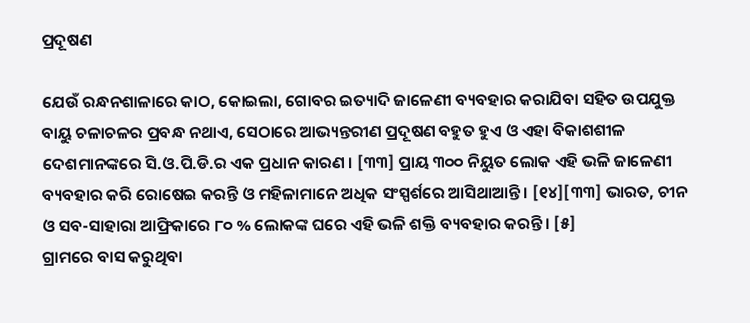ପ୍ରଦୂଷଣ

ଯେଉଁ ରନ୍ଧନଶାଳାରେ କାଠ, କୋଇଲା, ଗୋବର ଇତ୍ୟାଦି ଜାଳେଣୀ ବ୍ୟବହାର କରାଯିବା ସହିତ ଉପଯୁକ୍ତ ବାୟୁ ଚଳାଚଳର ପ୍ରବନ୍ଧ ନଥାଏ, ସେଠାରେ ଆଭ୍ୟନ୍ତରୀଣ ପ୍ରଦୂଷଣ ବହୁତ ହୁଏ ଓ ଏହା ବିକାଶଶୀଳ ଦେଶମାନଙ୍କରେ ସି.ଓ.ପି.ଡି.ର ଏକ ପ୍ରଧାନ କାରଣ । [୩୩] ପ୍ରାୟ ୩୦୦ ନିୟୁତ ଲୋକ ଏହି ଭଳି ଜାଳେଣୀ ବ୍ୟବହାର କରି ରୋଷେଇ କରନ୍ତି ଓ ମହିଳାମାନେ ଅଧିକ ସଂସ୍ପର୍ଶରେ ଆସିଥାଆନ୍ତି । [୧୪][୩୩] ଭାରତ, ଚୀନ ଓ ସବ-ସାହାରା ଆଫ୍ରିକାରେ ୮୦ % ଲୋକଙ୍କ ଘରେ ଏହି ଭଳି ଶକ୍ତି ବ୍ୟବହାର କରନ୍ତି । [୫]
ଗ୍ରାମରେ ବାସ କରୁଥିବା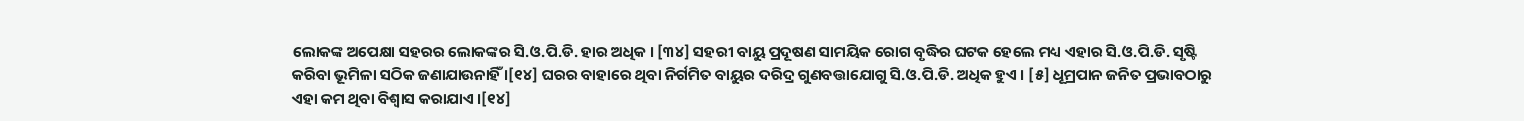ଲୋକଙ୍କ ଅପେକ୍ଷା ସହରର ଲୋକଙ୍କର ସି.ଓ.ପି.ଡି. ହାର ଅଧିକ । [୩୪] ସହରୀ ବାୟୁ ପ୍ରଦୂଷଣ ସାମୟିକ ରୋଗ ବୃଦ୍ଧିର ଘଟକ ହେଲେ ମଧ୍ୟ ଏହାର ସି.ଓ.ପି.ଡି. ସୃଷ୍ଟି କରିବା ଭୂମିଳା ସଠିକ ଜଣାଯାଉନାହିଁ ।[୧୪] ଘରର ବାହାରେ ଥିବା ନିର୍ଗମିତ ବାୟୁର ଦରିଦ୍ର ଗୁଣବତ୍ତାଯୋଗୁ ସି.ଓ.ପି.ଡି. ଅଧିକ ହୁଏ । [୫] ଧୂମ୍ରପାନ ଜନିତ ପ୍ରଭାବଠାରୁ ଏହା କମ ଥିବା ବିଶ୍ୱାସ କରାଯାଏ ।[୧୪]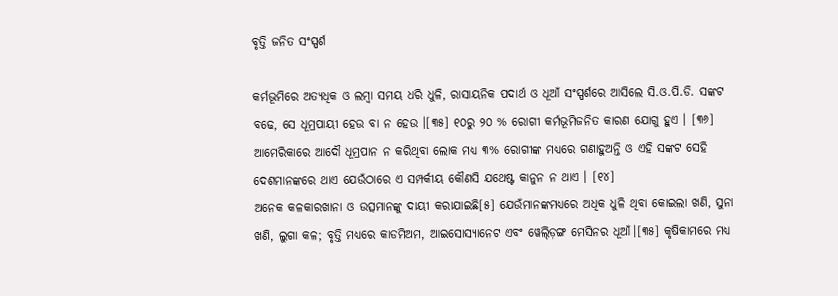ବୃତ୍ତି ଜନିତ ସଂସ୍ପର୍ଶ

କର୍ମଭୂମିରେ ଅତ୍ୟଧିକ ଓ ଲମ୍ବା ସମୟ ଧରି ଧୁଳି, ରାସାୟନିକ ପଦାର୍ଥ ଓ ଧୂଆଁ ସଂସ୍ପର୍ଶରେ ଆସିଲେ ସି.ଓ.ପି.ଡି. ସଙ୍କଟ ବଢେ, ସେ ଧୂମ୍ରପାୟୀ ହେଉ ବା ନ ହେଉ ।[୩୫] ୧୦ରୁ ୨୦ % ରୋଗୀ କର୍ମଭୂମିଜନିତ କାରଣ ଯୋଗୁ ହୁଏ । [୩୬] ଆମେରିକାରେ ଆଦୌ ଧୂମ୍ରପାନ ନ କରିଥିବା ଲୋକ ମଧ୍ୟ ୩% ରୋଗୀଙ୍କ ମଧ୍ୟରେ ଗଣାହୁଅନ୍ତି ଓ ଏହି ସଙ୍କଟ ସେହି ଦେଶମାନଙ୍କରେ ଥାଏ ଯେଉଁଠାରେ ଏ ସମ୍ପର୍କୀୟ କୌଣସି ଯଥେଷ୍ଟ କାନୁନ ନ ଥାଏ । [୧୪]
ଅନେକ କଳକାରଖାନା ଓ ଉତ୍ସମାନଙ୍କୁ ଦାୟୀ କରାଯାଇଛି[୫] ଯେଉଁମାନଙ୍କମଧ୍ୟରେ ଅଧିକ ଧୁଳି ଥିବା କୋଇଲା ଖଣି, ସୁନା ଖଣି, ଲୁଗା କଳ; ବୃତ୍ତି ମଧ୍ୟରେ କାଡମିଅମ, ଆଇସୋସ୍ୟାନେଟ ଏବଂ ୱେଲ୍ଡ଼ିଙ୍ଗ ମେସିନର ଧୂଆଁ।[୩୫] କୃଷିକାମରେ ମଧ୍ୟ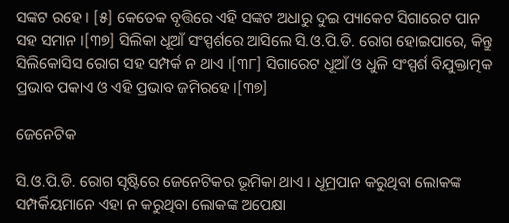ସଙ୍କଟ ରହେ । [୫] କେତେକ ବୃତ୍ତିରେ ଏହି ସଙ୍କଟ ଅଧାରୁ ଦୁଇ ପ୍ୟାକେଟ ସିଗାରେଟ ପାନ ସହ ସମାନ ।[୩୭] ସିଲିକା ଧୂଆଁ ସଂସ୍ପର୍ଶରେ ଆସିଲେ ସି.ଓ.ପି.ଡି. ରୋଗ ହୋଇପାରେ, କିନ୍ତୁ ସିଲିକୋସିସ ରୋଗ ସହ ସମ୍ପର୍କ ନ ଥାଏ ।[୩୮] ସିଗାରେଟ ଧୂଆଁ ଓ ଧୁଳି ସଂସ୍ପର୍ଶ ବିଯୁକ୍ତାତ୍ମକ ପ୍ରଭାବ ପକାଏ ଓ ଏହି ପ୍ରଭାବ ଜମିରହେ ।[୩୭]

ଜେନେଟିକ

ସି.ଓ.ପି.ଡି. ରୋଗ ସୃଷ୍ଟିରେ ଜେନେଟିକର ଭୂମିକା ଥାଏ । ଧୂମ୍ରପାନ କରୁଥିବା ଲୋକଙ୍କ ସମ୍ପର୍କିୟମାନେ ଏହା ନ କରୁଥିବା ଲୋକଙ୍କ ଅପେକ୍ଷା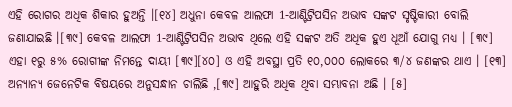ଏହି ରୋଗର ଅଧିକ ଶିକାର ହୁଅନ୍ତି ।[୧୪] ଅଧୁନା କେବଳ ଆଲଫା 1-ଆଣ୍ଟିଟ୍ରିପସିନ ଅଭାବ ସଙ୍କଟ ସୃଷ୍ଟିକାରୀ ବୋଲି ଜଣାଯାଇଛି ।[୩୯] କେବଳ ଆଲଫା 1-ଆଣ୍ଟିଟ୍ରିପସିନ ଅଭାବ ଥିଲେ ଏହି ସଙ୍କଟ ଅତି ଅଧିକ ହୁଏ ଧୂଆଁ ଯୋଗୁ ମଧ୍ୟ । [୩୯] ଏହା ୧ରୁ ୫% ରୋଗୀଙ୍କ ନିମନ୍ତେ ଦାୟୀ [୩୯][୪୦] ଓ ଏହି ଅବସ୍ଥା ପ୍ରତି ୧୦,୦୦୦ ଲୋକରେ ୩/୪ ଜଣଙ୍କର ଥାଏ । [୧୩] ଅନ୍ୟାନ୍ୟ ଜେନେଟିକ ବିଷୟରେ ଅନୁସନ୍ଧାନ ଚାଲିଛି ,[୩୯] ଆହୁରି ଅଧିକ ଥିବା ସମ୍ଭାବନା ଅଛି । [୫]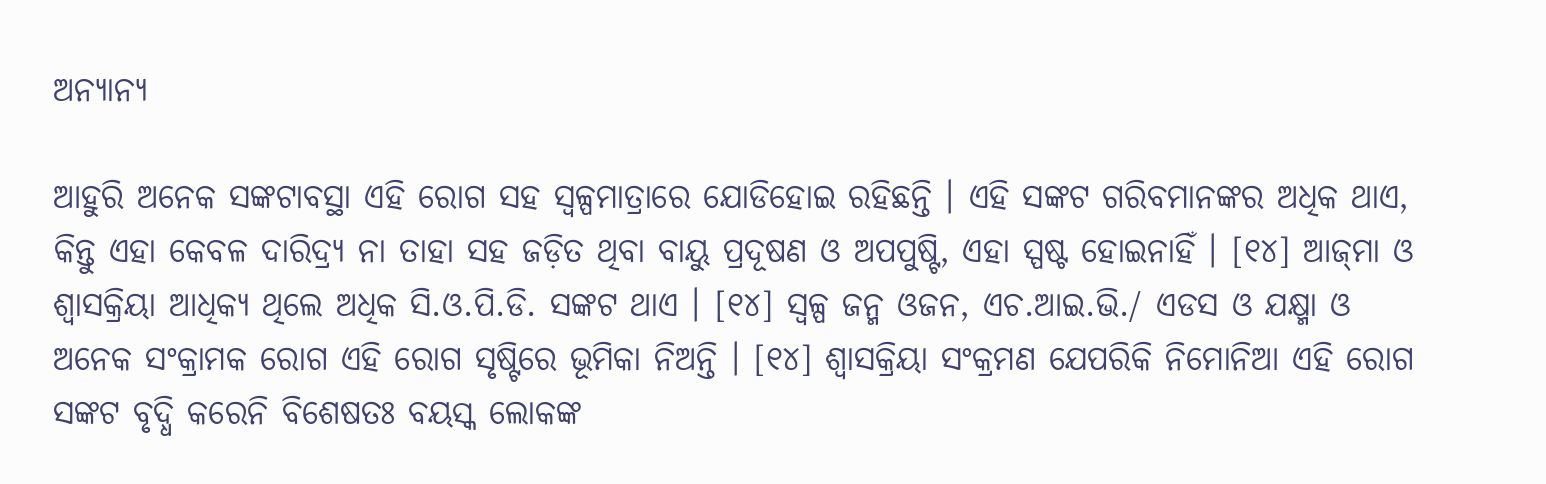ଅନ୍ୟାନ୍ୟ

ଆହୁରି ଅନେକ ସଙ୍କଟାବସ୍ଥା ଏହି ରୋଗ ସହ ସ୍ୱଳ୍ପମାତ୍ରାରେ ଯୋଡିହୋଇ ରହିଛନ୍ତି । ଏହି ସଙ୍କଟ ଗରିବମାନଙ୍କର ଅଧିକ ଥାଏ, କିନ୍ତୁ ଏହା କେବଳ ଦାରିଦ୍ର୍ୟ ନା ତାହା ସହ ଜଡ଼ିତ ଥିବା ବାୟୁ ପ୍ରଦୂଷଣ ଓ ଅପପୁଷ୍ଟି, ଏହା ସ୍ପଷ୍ଟ ହୋଇନାହିଁ । [୧୪] ଆଜ୍‌ମା ଓ ଶ୍ୱାସକ୍ରିୟା ଆଧିକ୍ୟ ଥିଲେ ଅଧିକ ସି.ଓ.ପି.ଡି. ସଙ୍କଟ ଥାଏ । [୧୪] ସ୍ୱଳ୍ପ ଜନ୍ମ ଓଜନ, ଏଚ.ଆଇ.ଭି./ ଏଡସ ଓ ଯକ୍ଷ୍ମା ଓ ଅନେକ ସଂକ୍ରାମକ ରୋଗ ଏହି ରୋଗ ସୃଷ୍ଟିରେ ଭୂମିକା ନିଅନ୍ତି । [୧୪] ଶ୍ୱାସକ୍ରିୟା ସଂକ୍ରମଣ ଯେପରିକି ନିମୋନିଆ ଏହି ରୋଗ ସଙ୍କଟ ବୃଦ୍ଧି କରେନି ବିଶେଷତଃ ବୟସ୍କ ଲୋକଙ୍କ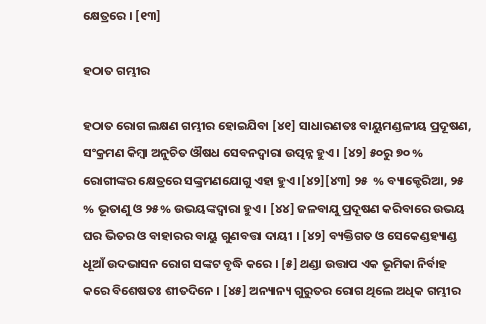କ୍ଷେତ୍ରରେ । [୧୩]

ହଠାତ ଗମ୍ଭୀର

ହଠାତ ରୋଗ ଲକ୍ଷଣ ଗମ୍ଭୀର ହୋଇଯିବା [୪୧] ସାଧାରଣତଃ ବାୟୁମଣ୍ଡଳୀୟ ପ୍ରଦୂଷଣ, ସଂକ୍ରମଣ କିମ୍ବା ଅନୁଚିତ ଔଷଧ ସେବନଦ୍ୱାରା ଉତ୍ପନ୍ନ ହୁଏ । [୪୨] ୫୦ରୁ ୭୦ % ରୋଗୀଙ୍କର କ୍ଷେତ୍ରରେ ସଙ୍କ୍ରମଣଯୋଗୁ ଏହା ହୁଏ ।[୪୨][୪୩] ୨୫  % ବ୍ୟାକ୍ଟେରିଆ, ୨୫ % ଭୂତାଣୁ ଓ ୨୫% ଉଭୟଙ୍କଦ୍ୱାରା ହୁଏ । [୪୪] ଜଳବାଯୁ ପ୍ରଦୂଷଣ କରିବାରେ ଉଭୟ ଘର ଭିତର ଓ ବାହାରର ବାୟୁ ଗୁଣବତ୍ତା ଦାୟୀ । [୪୨] ବ୍ୟକ୍ତିଗତ ଓ ସେକେଣ୍ଡହ୍ୟାଣ୍ଡ ଧୂଆଁ ଉଦଭାସନ ରୋଗ ସଙ୍କଟ ବୃଦ୍ଧି କରେ । [୫] ଥଣ୍ଡା ଉତ୍ତାପ ଏକ ଭୂମିକା ନିର୍ବାହ କରେ ବିଶେଷତଃ ଶୀତଦିନେ । [୪୫] ଅନ୍ୟାନ୍ୟ ଗୁରୁତର ରୋଗ ଥିଲେ ଅଧିକ ଗମ୍ଭୀର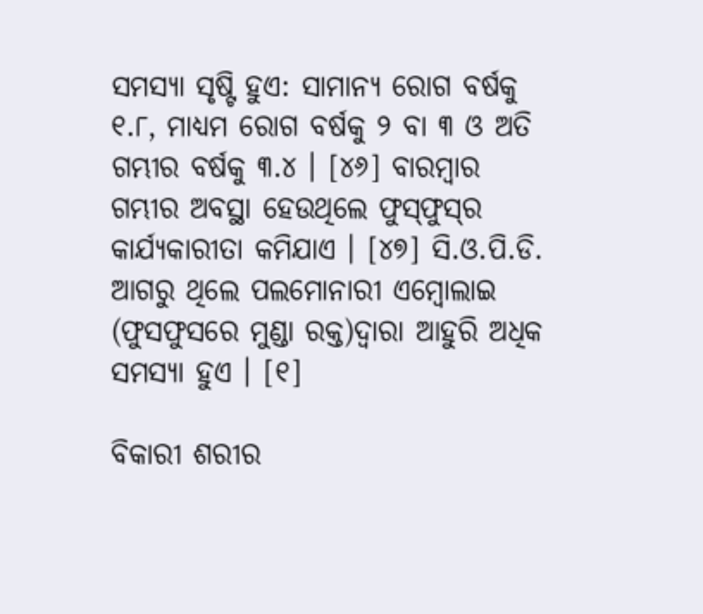ସମସ୍ୟା ସୃଷ୍ଟି ହୁଏ: ସାମାନ୍ୟ ରୋଗ ବର୍ଷକୁ ୧.୮, ମାଧ୍ୟମ ରୋଗ ବର୍ଷକୁ ୨ ବା ୩ ଓ ଅତି ଗମ୍ଭୀର ବର୍ଷକୁ ୩.୪ । [୪୬] ବାରମ୍ବାର ଗମ୍ଭୀର ଅବସ୍ଥା ହେଉଥିଲେ ଫୁସ୍‌ଫୁସ୍‌ର କାର୍ଯ୍ୟକାରୀତା କମିଯାଏ । [୪୭] ସି.ଓ.ପି.ଡି. ଆଗରୁ ଥିଲେ ପଲମୋନାରୀ ଏମ୍ବୋଲାଇ (ଫୁସଫୁସରେ ମୁଣ୍ଡା ରକ୍ତ)ଦ୍ୱାରା ଆହୁରି ଅଧିକ ସମସ୍ୟା ହୁଏ । [୧]

ବିକାରୀ ଶରୀର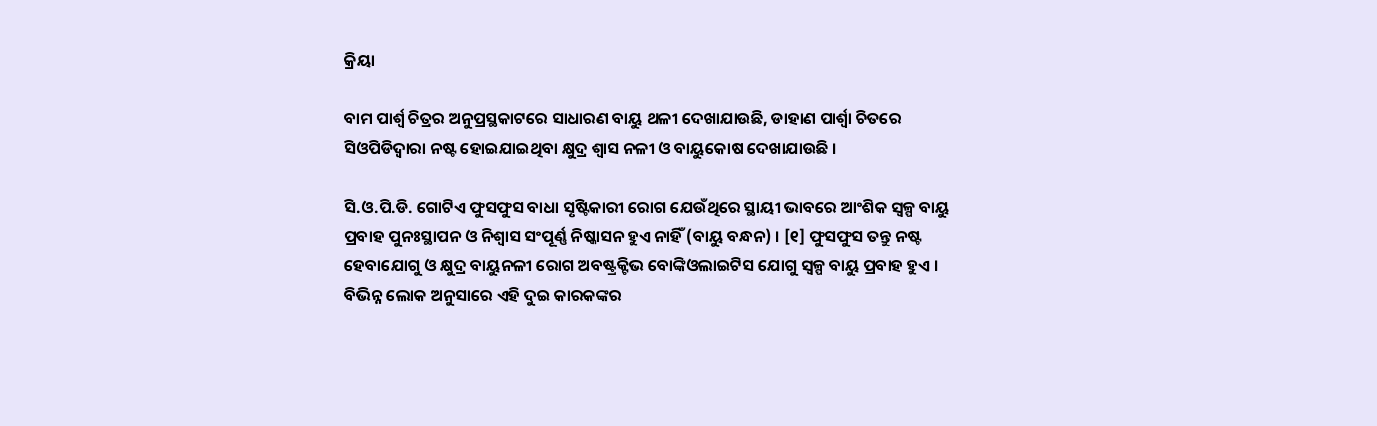କ୍ରିୟା

ବାମ ପାର୍ଶ୍ୱ ଚିତ୍ରର ଅନୁପ୍ରସ୍ଥକାଟରେ ସାଧାରଣ ବାୟୁ ଥଳୀ ଦେଖାଯାଉଛି, ଡାହାଣ ପାର୍ଶ୍ୱା ଚିତରେ ସିଓପିଡିଦ୍ୱାରା ନଷ୍ଟ ହୋଇଯାଇଥିବା କ୍ଷୁଦ୍ର ଶ୍ୱାସ ନଳୀ ଓ ବାୟୁକୋଷ ଦେଖାଯାଉଛି ।

ସି.ଓ.ପି.ଡି. ଗୋଟିଏ ଫୁସଫୁସ ବାଧା ସୃଷ୍ଟିକାରୀ ରୋଗ ଯେଉଁଥିରେ ସ୍ଥାୟୀ ଭାବରେ ଆଂଶିକ ସ୍ୱଳ୍ପ ବାୟୁ ପ୍ରବାହ ପୁନଃସ୍ଥାପନ ଓ ନିଶ୍ୱାସ ସଂପୂର୍ଣ୍ଣ ନିଷ୍କାସନ ହୁଏ ନାହିଁ (ବାୟୁ ବନ୍ଧନ) । [୧] ଫୁସଫୁସ ତନ୍ତୁ ନଷ୍ଟ ହେବାଯୋଗୁ ଓ କ୍ଷୁଦ୍ର ବାୟୁନଳୀ ରୋଗ ଅବଷ୍ଟ୍ରକ୍ଟିଭ ବୋଙ୍କିଓଲାଇଟିସ ଯୋଗୁ ସ୍ୱଳ୍ପ ବାୟୁ ପ୍ରବାହ ହୁଏ । ବିଭିନ୍ନ ଲୋକ ଅନୁସାରେ ଏହି ଦୁଇ କାରକଙ୍କର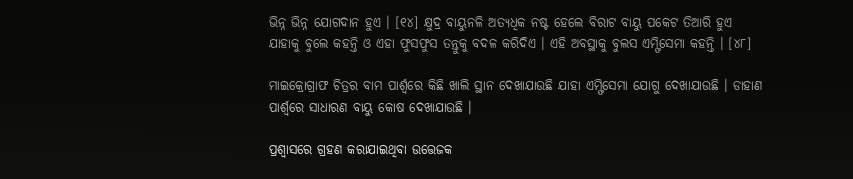ଭିନ୍ନ ଭିନ୍ନ ଯୋଗଦାନ ହୁଏ । [୧୪] କ୍ଷୁଦ୍ର ବାୟୁନଳି ଅତ୍ୟଧିକ ନଷ୍ଟ ହେଲେ ବିରାଟ ବାୟୁ ପକେଟ ତିଆରି ହୁଏ ଯାହାକୁ ବୁଲେ କହନ୍ତି ଓ ଏହା ଫୁସଫୁସ ତନ୍ତୁକୁ ବଦଳ କରିଦିଏ । ଏହି ଅବସ୍ଥାକୁ ବୁଲସ ଏମ୍ଫିସେମା କହନ୍ତି । [୪୮]

ମାଇକ୍ରୋଗ୍ରାଫ ଚିତ୍ରର ବାମ ପାର୍ଶ୍ୱରେ କିଛି ଖାଲି ସ୍ଥାନ ଦେଖାଯାଉଛି ଯାହା ଏମ୍ଫିସେମା ଯୋଗୁ ଦେଖାଯାଉଛି । ଡାହାଣ ପାର୍ଶ୍ୱରେ ସାଧାରଣ ବାୟୁ କୋଷ ଦେଖାଯାଉଛି ।

ପ୍ରଶ୍ୱାସରେ ଗ୍ରହଣ କରାଯାଇଥିବା ଉତ୍ତେଜକ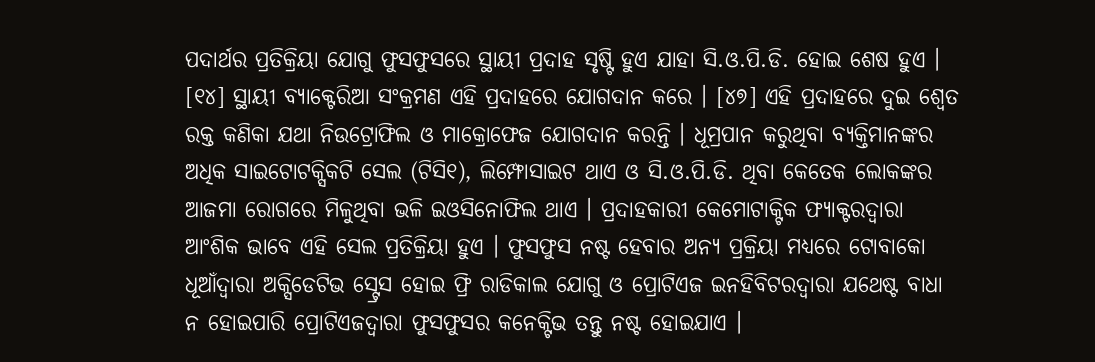ପଦାର୍ଥର ପ୍ରତିକ୍ରିୟା ଯୋଗୁ ଫୁସଫୁସରେ ସ୍ଥାୟୀ ପ୍ରଦାହ ସୃଷ୍ଟି ହୁଏ ଯାହା ସି.ଓ.ପି.ଡି. ହୋଇ ଶେଷ ହୁଏ । [୧୪] ସ୍ଥାୟୀ ବ୍ୟାକ୍ଟେରିଆ ସଂକ୍ରମଣ ଏହି ପ୍ରଦାହରେ ଯୋଗଦାନ କରେ । [୪୭] ଏହି ପ୍ରଦାହରେ ଦୁଇ ଶ୍ୱେତ ରକ୍ତ କଣିକା ଯଥା ନିଉଟ୍ରୋଫିଲ ଓ ମାକ୍ରୋଫେଜ ଯୋଗଦାନ କରନ୍ତି । ଧୂମ୍ରପାନ କରୁଥିବା ବ୍ୟକ୍ତିମାନଙ୍କର ଅଧିକ ସାଇଟୋଟକ୍ସିକଟି ସେଲ (ଟିସି୧), ଲିମ୍ଫୋସାଇଟ ଥାଏ ଓ ସି.ଓ.ପି.ଡି. ଥିବା କେତେକ ଲୋକଙ୍କର ଆଜମା ରୋଗରେ ମିଳୁଥିବା ଭଳି ଇଓସିନୋଫିଲ ଥାଏ । ପ୍ରଦାହକାରୀ କେମୋଟାକ୍ଟିକ ଫ୍ୟାକ୍ଟରଦ୍ୱାରା ଆଂଶିକ ଭାବେ ଏହି ସେଲ ପ୍ରତିକ୍ରିୟା ହୁଏ । ଫୁସଫୁସ ନଷ୍ଟ ହେବାର ଅନ୍ୟ ପ୍ରକ୍ରିୟା ମଧ୍ୟରେ ଟୋବାକୋ ଧୂଆଁଦ୍ୱାରା ଅକ୍ସିଡେଟିଭ ସ୍ଟ୍ରେସ ହୋଇ ଫ୍ରି ରାଡିକାଲ ଯୋଗୁ ଓ ପ୍ରୋଟିଏଜ ଇନହିବିଟରଦ୍ୱାରା ଯଥେଷ୍ଟ ବାଧା ନ ହୋଇପାରି ପ୍ରୋଟିଏଜଦ୍ୱାରା ଫୁସଫୁସର କନେକ୍ଟିଭ ତନ୍ତୁ ନଷ୍ଟ ହୋଇଯାଏ ।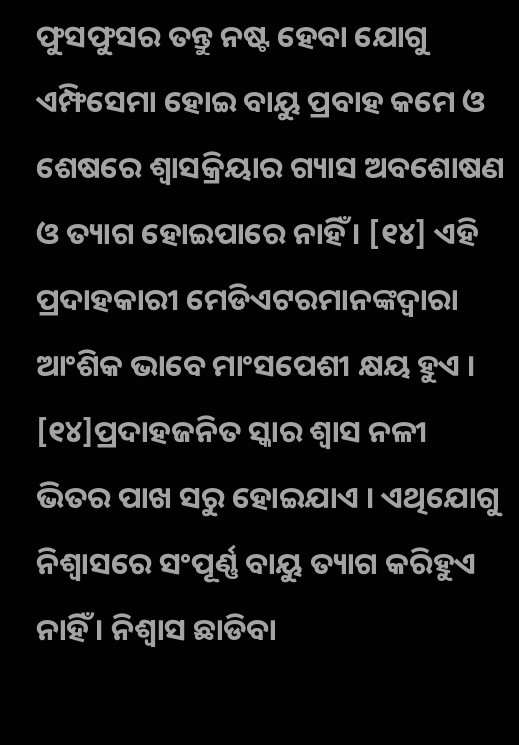ଫୁସଫୁସର ତନ୍ତୁ ନଷ୍ଟ ହେବା ଯୋଗୁ ଏମ୍ଫିସେମା ହୋଇ ବାୟୁ ପ୍ରବାହ କମେ ଓ ଶେଷରେ ଶ୍ୱାସକ୍ରିୟାର ଗ୍ୟାସ ଅବଶୋଷଣ ଓ ତ୍ୟାଗ ହୋଇପାରେ ନାହିଁ । [୧୪] ଏହି ପ୍ରଦାହକାରୀ ମେଡିଏଟରମାନଙ୍କଦ୍ୱାରା ଆଂଶିକ ଭାବେ ମାଂସପେଶୀ କ୍ଷୟ ହୁଏ । [୧୪]ପ୍ରଦାହଜନିତ ସ୍କାର ଶ୍ୱାସ ନଳୀ ଭିତର ପାଖ ସରୁ ହୋଇଯାଏ । ଏଥିଯୋଗୁ ନିଶ୍ୱାସରେ ସଂପୂର୍ଣ୍ଣ ବାୟୁ ତ୍ୟାଗ କରିହୁଏ ନାହିଁ । ନିଶ୍ୱାସ ଛାଡିବା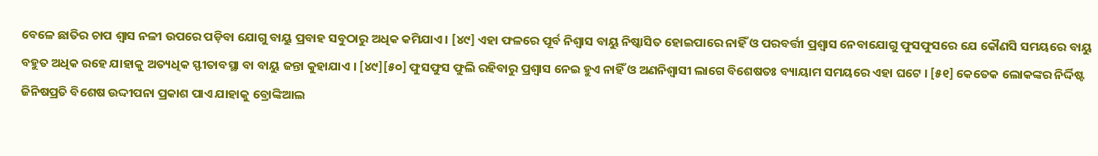ବେଳେ ଛାତିର ଚାପ ଶ୍ୱାସ ନଳୀ ଉପରେ ପଡ଼ିବା ଯୋଗୁ ବାୟୁ ପ୍ରବାହ ସବୁଠାରୁ ଅଧିକ କମିଯାଏ । [୪୯] ଏହା ଫଳରେ ପୂର୍ବ ନିଶ୍ୱାସ ବାୟୁ ନିଷ୍କାସିତ ହୋଇପାରେ ନାହିଁ ଓ ପରବର୍ତ୍ତୀ ପ୍ରଶ୍ୱାସ ନେବାଯୋଗୁ ଫୁସଫୁସରେ ଯେ କୌଣସି ସମୟରେ ବାୟୁ ବହୁତ ଅଧିକ ରହେ ଯାହାକୁ ଅତ୍ୟଧିକ ସ୍ଫୀତାବସ୍ଥା ବା ବାୟୁ ଜନ୍ତା କୁହାଯାଏ । [୪୯][୫୦] ଫୁସଫୁସ ଫୁଲି ରହିବାରୁ ପ୍ରଶ୍ୱାସ ନେଇ ହୁଏ ନାହିଁ ଓ ଅଣନିଶ୍ୱାସୀ ଲାଗେ ବିଶେଷତଃ ବ୍ୟାୟାମ ସମୟରେ ଏହା ଘଟେ । [୫୧] କେତେକ ଲୋକଙ୍କର ନିର୍ଦ୍ଦିଷ୍ଟ ଜିନିଷପ୍ରତି ବିଶେଷ ଉଦ୍ଦୀପନା ପ୍ରକାଶ ପାଏ ଯାହାକୁ ବ୍ରୋଙ୍କିଆଲ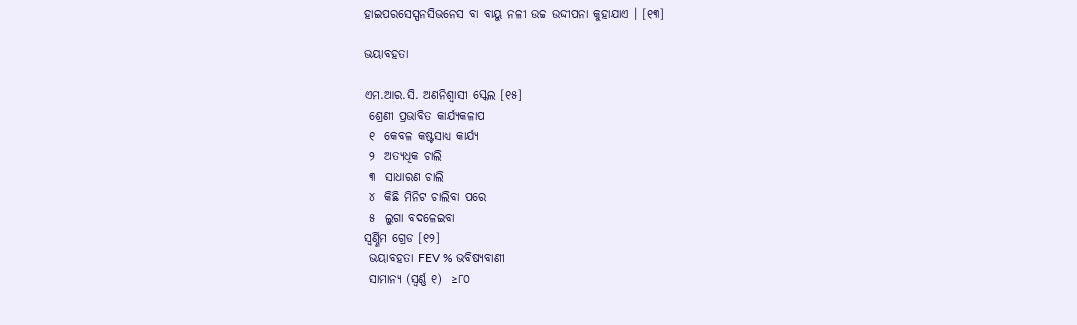ହାଇପରସେସ୍ପନସିଭନେସ ବା ବାୟୁ ନଳୀ ଉଚ୍ଚ ଉଦ୍ଦୀପନା କୁହାଯାଏ । [୧୩]

ଭୟାବହତା

ଏମ.ଆର.ସି. ଅଣନିଶ୍ୱାସୀ ସ୍କେଲ [୧୫]
 ଶ୍ରେଣୀ ପ୍ରଭାବିତ କାର୍ଯ୍ୟକଳାପ
 ୧  କେବଳ କଷ୍ଟସାଧ୍ୟ କାର୍ଯ୍ୟ
 ୨  ଅତ୍ୟଧିକ ଚାଲି
 ୩  ସାଧାରଣ ଚାଲି
 ୪  କିଛି ମିନିଟ ଚାଲିବା ପରେ
 ୫  ଲୁଗା ବଦଳେଇବା
ସ୍ୱର୍ଣ୍ଣିମ ଗ୍ରେଡ [୧୨]
 ଭୟାବହତା FEV % ଭବିଷ୍ୟବାଣୀ
 ସାମାନ୍ୟ (ସ୍ୱର୍ଣ୍ଣ ୧)  ≥୮୦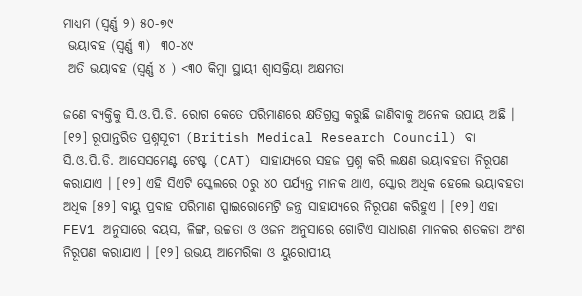ମାଧ୍ୟମ (ସ୍ୱର୍ଣ୍ଣ ୨) ୫୦-୭୯
 ଭୟାବହ (ସ୍ୱର୍ଣ୍ଣ ୩)  ୩୦-୪୯
 ଅତି ଭୟାବହ (ସ୍ୱର୍ଣ୍ଣ ୪ ) <୩୦ କିମ୍ବା ସ୍ଥାୟୀ ଶ୍ୱାସକ୍ରିୟା ଅକ୍ଷମତା

ଜଣେ ବ୍ୟକ୍ତିକୁ ସି.ଓ.ପି.ଡି. ରୋଗ କେତେ ପରିମାଣରେ କ୍ଷତିଗ୍ରସ୍ତ କରୁଛି ଜାଣିବାକୁ ଅନେକ ଉପାୟ ଅଛି । [୧୨] ରୂପାନ୍ତରିତ ପ୍ରଶ୍ନସୂଚୀ (British Medical Research Council) ବା ସି.ଓ.ପି.ଡି. ଆସେସମେଣ୍ଟ ଟେଷ୍ଟ (CAT) ସାହାଯ୍ୟରେ ସହଜ ପ୍ରଶ୍ନ କରି ଲକ୍ଷଣ ଭୟାବହତା ନିରୂପଣ କରାଯାଏ । [୧୨] ଏହି ସିଏଟି ସ୍କେଲରେ ୦ରୁ ୪୦ ପର୍ଯ୍ୟନ୍ତ ମାନକ ଥାଏ, ସ୍କୋର ଅଧିକ ହେଲେ ଭୟାବହତା ଅଧିକ [୫୨] ବାୟୁ ପ୍ରବାହ ପରିମାଣ ସ୍ପାଇରୋମେଟ୍ରି ଜନ୍ତ୍ର ସାହାଯ୍ୟରେ ନିରୂପଣ କରିହୁଏ । [୧୨] ଏହା FEV1 ଅନୁସାରେ ବୟସ, ଳିଙ୍ଗ, ଉଚ୍ଚତା ଓ ଓଜନ ଅନୁସାରେ ଗୋଟିଏ ସାଧାରଣ ମାନକର ଶତକଡା ଅଂଶ ନିରୂପଣ କରାଯାଏ । [୧୨] ଉଭୟ ଆମେରିକା ଓ ୟୁରୋପୀୟ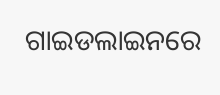ଗାଇଡଲାଇନରେ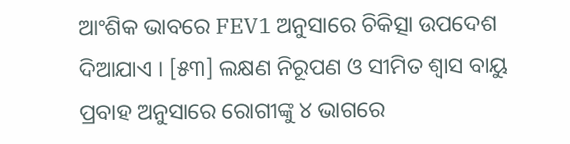ଆଂଶିକ ଭାବରେ FEV1 ଅନୁସାରେ ଚିକିତ୍ସା ଉପଦେଶ ଦିଆଯାଏ । [୫୩] ଲକ୍ଷଣ ନିରୂପଣ ଓ ସୀମିତ ଶ୍ୱାସ ବାୟୁ ପ୍ରବାହ ଅନୁସାରେ ରୋଗୀଙ୍କୁ ୪ ଭାଗରେ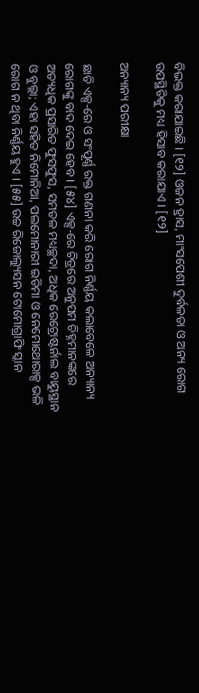ବିଭକ୍ତ କରାଯାଇଛି । [୧୨] ଓଜନ ହ୍ରାସ, ମାଂସପେଶୀ ଦୁର୍ବଳତା ଓ ଅନ୍ୟ ରୋଗ ଉପସ୍ଥିତିକୁ ମଧ୍ୟ ହିସାବ କରାଯାଏ । [୧୨]

ଅନ୍ୟାନ୍ୟ ପରୀକ୍ଷା

ଛାତି ଏକ୍ସ-ରେ ଓ ସଂପୂର୍ଣ୍ଣ ରକ୍ତ ଗଣନା କରି ରୋଗ ନିର୍ଣ୍ଣୟ କଲାବେଳେ ଅନ୍ୟାନ୍ୟ ରୋଗଙ୍କୁ ବାଦ ଦେଇ ହେବ । [୫୪] ଏକ୍ସ-ରେ ଚିତ୍ରରେ ଅନୁପମ ଚିହ୍ନମାନଙ୍କରେ ଅତ୍ୟଧିକ ପ୍ରସାରିତ ଫୁସଫୁସ, ସମତଳ ମଧ୍ୟଚ୍ଛଦା, ଅଧିକ ରେଟ୍ରୋଷ୍ଟର୍ନାଲ ବାୟୁସ୍ଥାନ ଓ ବୁଲ୍ଲା; ଏହା ସହିତ ନିମୋନିଆ, ପଲମୋନାରୀ ଇଡିମା ଓ ନେମୋଥୋରାକ୍ସ ଭଳି ରୋଗ ନ ଥିବା ନିର୍ଣ୍ଣୟ ହୁଏ । [୫୫] ଉଚ୍ଚ ରିଜୋଲ୍ୟୁସନ ଟୋମୋଗ୍ରାଫି ସ୍କାନ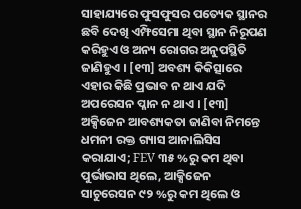ସାହାଯ୍ୟରେ ଫୁସଫୁସର ପତ୍ୟେକ ସ୍ଥାନର ଛବି ଦେଖି ଏମ୍ଫିସେମା ଥିବା ସ୍ଥାନ ନିରୂପଣ କରିହୁଏ ଓ ଅନ୍ୟ ରୋଗର ଅନୁପସ୍ଥିତି ଜାଣିହୁଏ । [୧୩] ଅବଶ୍ୟ କିକିତ୍ସାରେ ଏହାର କିଛି ପ୍ରଭାବ ନ ଥାଏ ଯଦି ଅପରେସନ ପ୍ଳାନ ନ ଥାଏ । [୧୩] ଅକ୍ସିଜେନ ଆବଶ୍ୟକତା ଜାଣିବା ନିମନ୍ତେ ଧମନୀ ରକ୍ତ ଗ୍ୟାସ ଆନାଲିସିସ କରାଯାଏ; FEV ୩୫ %ରୁ କମ ଥିବା ପୁର୍ଭାଭାସ ଥିଲେ, ଆକ୍ସିଜେନ ସାଚୁରେସନ ୯୨ %ରୁ କମ ଥିଲେ ଓ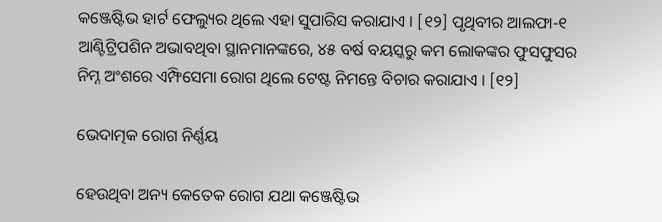କଞ୍ଜେଷ୍ଟିଭ ହାର୍ଟ ଫେଲ୍ୟୁର ଥିଲେ ଏହା ସୁପାରିସ କରାଯାଏ । [୧୨] ପୃଥିବୀର ଆଲଫା-୧ ଆଣ୍ଟିଟ୍ରିପଶିନ ଅଭାବଥିବା ସ୍ଥାନମାନଙ୍କରେ, ୪୫ ବର୍ଷ ବୟସ୍କରୁ କମ ଲୋକଙ୍କର ଫୁସଫୁସର ନିମ୍ନ ଅଂଶରେ ଏମ୍ଫିସେମା ରୋଗ ଥିଲେ ଟେଷ୍ଟ ନିମନ୍ତେ ବିଚାର କରାଯାଏ । [୧୨]

ଭେଦାତ୍ମକ ରୋଗ ନିର୍ଣ୍ଣୟ

ହେଉଥିବା ଅନ୍ୟ କେତେକ ରୋଗ ଯଥା କଞ୍ଜେଷ୍ଟିଭ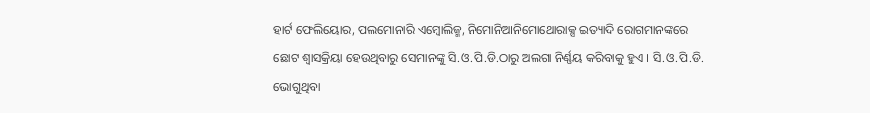ହାର୍ଟ ଫେଲିୟୋର, ପଲମୋନାରି ଏମ୍ବୋଲିଜ୍ମ, ନିମୋନିଆନିମୋଥୋରାକ୍ସ ଇତ୍ୟାଦି ରୋଗମାନଙ୍କରେ ଛୋଟ ଶ୍ୱାସକ୍ରିୟା ହେଉଥିବାରୁ ସେମାନଙ୍କୁ ସି.ଓ.ପି.ଡି.ଠାରୁ ଅଲଗା ନିର୍ଣ୍ଣୟ କରିବାକୁ ହୁଏ । ସି.ଓ.ପି.ଡି. ଭୋଗୁଥିବା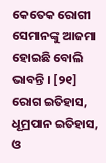କେତେକ ରୋଗୀ ସେମାନଙ୍କୁ ଆଜମା ହୋଇଛି ବୋଲି ଭାବନ୍ତି । [୨୧] ରୋଗ ଇତିହାସ, ଧୂମ୍ରପାନ ଇତିହାସ, ଓ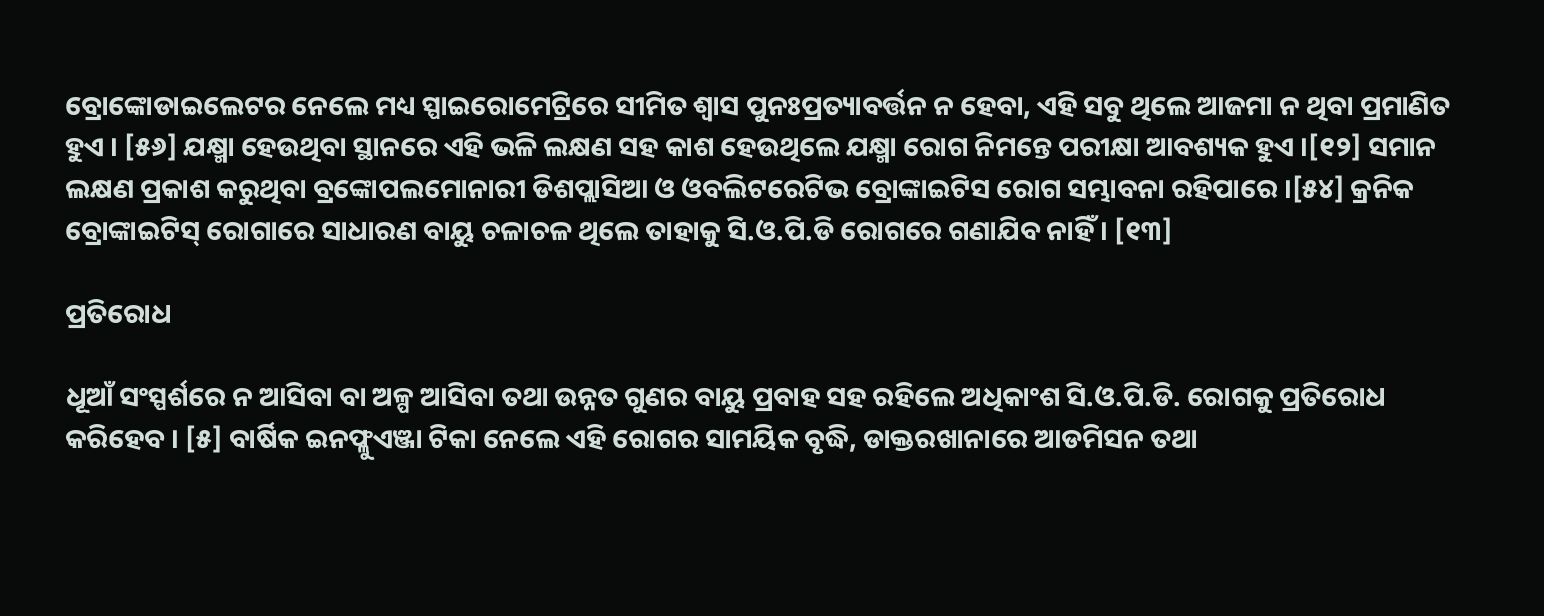ବ୍ରୋଙ୍କୋଡାଇଲେଟର ନେଲେ ମଧ୍ୟ ସ୍ପାଇରୋମେଟ୍ରିରେ ସୀମିତ ଶ୍ୱାସ ପୁନଃପ୍ରତ୍ୟାବର୍ତ୍ତନ ନ ହେବା, ଏହି ସବୁ ଥିଲେ ଆଜମା ନ ଥିବା ପ୍ରମାଣିତ ହୁଏ । [୫୬] ଯକ୍ଷ୍ମା ହେଉଥିବା ସ୍ଥାନରେ ଏହି ଭଳି ଲକ୍ଷଣ ସହ କାଶ ହେଉଥିଲେ ଯକ୍ଷ୍ମା ରୋଗ ନିମନ୍ତେ ପରୀକ୍ଷା ଆବଶ୍ୟକ ହୁଏ ।[୧୨] ସମାନ ଲକ୍ଷଣ ପ୍ରକାଶ କରୁଥିବା ବ୍ରଙ୍କୋପଲମୋନାରୀ ଡିଶପ୍ଲାସିଆ ଓ ଓବଲିଟରେଟିଭ ବ୍ରୋଙ୍କାଇଟିସ ରୋଗ ସମ୍ଭାବନା ରହିପାରେ ।[୫୪] କ୍ରନିକ ବ୍ରୋଙ୍କାଇଟିସ୍ ରୋଗାରେ ସାଧାରଣ ବାୟୁ ଚଳାଚଳ ଥିଲେ ତାହାକୁ ସି.ଓ.ପି.ଡି ରୋଗରେ ଗଣାଯିବ ନାହିଁ । [୧୩]

ପ୍ରତିରୋଧ

ଧୂଆଁ ସଂସ୍ପର୍ଶରେ ନ ଆସିବା ବା ଅଳ୍ପ ଆସିବା ତଥା ଉନ୍ନତ ଗୁଣର ବାୟୁ ପ୍ରବାହ ସହ ରହିଲେ ଅଧିକାଂଶ ସି.ଓ.ପି.ଡି. ରୋଗକୁ ପ୍ରତିରୋଧ କରିହେବ । [୫] ବାର୍ଷିକ ଇନଫ୍ଳୁଏଞ୍ଜା ଟିକା ନେଲେ ଏହି ରୋଗର ସାମୟିକ ବୃଦ୍ଧି, ଡାକ୍ତରଖାନାରେ ଆଡମିସନ ତଥା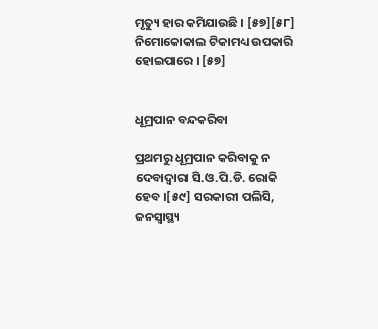ମୃତ୍ୟୁ ହାର କମିଯାଉଛି । [୫୭][୫୮] ନିମୋକୋକାଲ ଟିକାମଧ୍ୟ ଉପକାରି ହୋଇପାରେ । [୫୭]


ଧୂମ୍ରପାନ ବନ୍ଦକରିବା

ପ୍ରଥମରୁ ଧୂମ୍ରପାନ କରିବାକୁ ନ ଦେବାଦ୍ୱାରା ସି.ଓ.ପି.ଡି. ରୋକି ହେବ ।[୫୯] ସରକାରୀ ପଲିସି, ଜନସ୍ୱାସ୍ଥ୍ୟ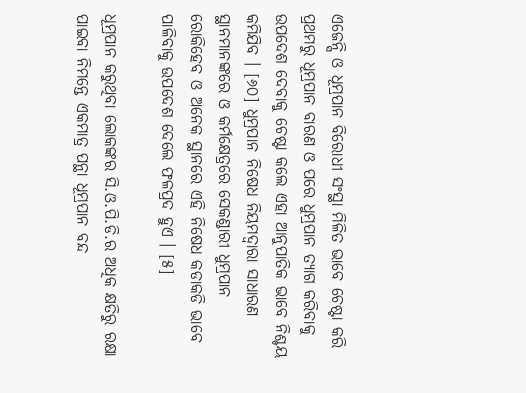ଏଜେନ୍ସି ଓ ଧୂମ୍ରପାନ ବିରୋଧୀ ସଂସ୍ଥା ମିଳିତ ଭାବେ ଚେଷ୍ଟା କରି ପ୍ରଥମରୁ ଧୂମ୍ରପାନ ବାରଣ ଓ ପରେ ଧୁମ୍ରପାନ ତ୍ୟାଗ କରିବାକୁ ଉପଦେଶ ଦେବାକୁ ଚେଷ୍ଟା କଲେ ଏହା ଆନୁପାତିକ ଭାବେ ନିଶ୍ଚୟ କମିଯିବ । [୬୦] ଧୁମ୍ରପାନ ନିଷେଧ ନିୟମଦ୍ୱାରା ସାଧାରଣ ସ୍ଥାନମାନଙ୍କରେ ଓ କର୍ମକ୍ଷେତ୍ରରେ ସେକଣ୍ଡାରୀ ଧୁମ୍ରପାନ ରୋକିହେବ ଓ ଅନେକ ସ୍ଥାନରେ ଏହି ନିଷେଧ କଡାକଡି ଭାବେ ପାଳିବାକୁ ଉପଦେଶ ଦେଲେ ଫଳପ୍ରଦ ହୁଏ । [୫]

ଧୂମ୍ରପାନ କରୁଥିବା ଲୋକଙ୍କର ସି.ଓ.ପି.ଡି.ର ଅଧିକ କ୍ଷତିରୁ ରକ୍ଷା ପାଇବା ନିମନ୍ତେ ଏକମାତ୍ର ପନ୍ଥା ଧୂମ୍ରପାନ ବନ୍ଦ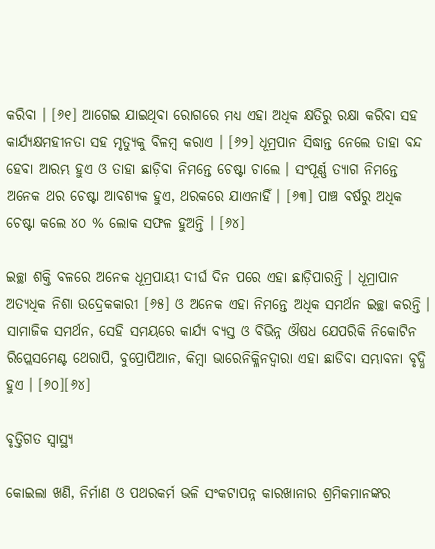କରିବା । [୬୧] ଆଗେଇ ଯାଇଥିବା ରୋଗରେ ମଧ୍ୟ ଏହା ଅଧିକ କ୍ଷତିରୁ ରକ୍ଷା କରିବା ସହ କାର୍ଯ୍ୟକ୍ଷମହୀନତା ସହ ମୃତ୍ୟୁକୁ ବିଳମ୍ବ କରାଏ । [୬୨] ଧୂମ୍ରପାନ ସିଦ୍ଧାନ୍ତ ନେଲେ ତାହା ବନ୍ଦ ହେବା ଆରମ୍ଭ ହୁଏ ଓ ତାହା ଛାଡ଼ିବା ନିମନ୍ତେ ଚେଷ୍ଟା ଚାଲେ । ସଂପୂର୍ଣ୍ଣ ତ୍ୟାଗ ନିମନ୍ତେ ଅନେକ ଥର ଚେଷ୍ଟା ଆବଶ୍ୟକ ହୁଏ, ଥରକରେ ଯାଏନାହିଁ । [୬୩] ପାଞ୍ଚ ବର୍ଷରୁ ଅଧିକ ଚେଷ୍ଟା କଲେ ୪୦ % ଲୋକ ସଫଳ ହୁଅନ୍ତି । [୬୪]

ଇଚ୍ଛା ଶକ୍ତି ବଳରେ ଅନେକ ଧୂମ୍ରପାୟୀ ଦୀର୍ଘ ଦିନ ପରେ ଏହା ଛାଡ଼ିପାରନ୍ତି । ଧୂମ୍ରାପାନ ଅତ୍ୟଧିକ ନିଶା ଉଦ୍ରେକକାରୀ [୬୫] ଓ ଅନେକ ଏହା ନିମନ୍ତେ ଅଧିକ ସମର୍ଥନ ଇଚ୍ଛା କରନ୍ତି । ସାମାଜିକ ସମର୍ଥନ, ସେହି ସମୟରେ କାର୍ଯ୍ୟ ବ୍ୟସ୍ତ ଓ ବିଭିନ୍ନ ଔଷଧ ଯେପରିକି ନିକୋଟିନ ରିପ୍ଲେସମେଣ୍ଟ ଥେରାପି, ବୁପ୍ରୋପିଆନ, କିମ୍ବା ଭାରେନିକ୍ଳିନଦ୍ୱାରା ଏହା ଛାଡିବା ସମ୍ଭାବନା ବୃଦ୍ଧି ହୁଏ । [୬୦][୬୪]

ବୃତ୍ତିଗତ ସ୍ୱାସ୍ଥ୍ୟ

କୋଇଲା ଖଣି, ନିର୍ମାଣ ଓ ପଥରକର୍ମ ଭଳି ସଂକଟାପନ୍ନ କାରଖାନାର ଶ୍ରମିକମାନଙ୍କର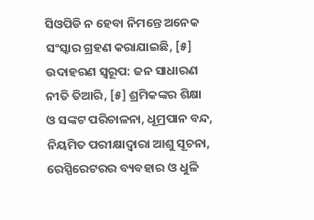ସିଓପିଡି ନ ହେବା ନିମନ୍ତେ ଅନେକ ସଂସ୍କାର ଗ୍ରହଣ କରାଯାଇଛି, [୫] ଉଦାହରଣ ସ୍ୱରୂପ: ଜନ ସାଧାରଣ ନୀତି ତିଆରି, [୫] ଶ୍ରମିକଙ୍କର ଶିକ୍ଷା ଓ ସଙ୍କଟ ପରିଚାଳନା, ଧୂମ୍ରପାନ ବନ୍ଦ, ନିୟମିତ ପରୀକ୍ଷାଦ୍ୱାରା ଆଶୁ ସୂଚନା, ରେସ୍ପିରେଟରର ବ୍ୟବହାର ଓ ଧୁଳି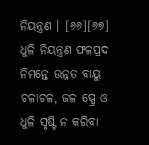ନିୟନ୍ତ୍ରଣ । [୬୬][୬୭] ଧୁଳି ନିୟନ୍ତ୍ରଣ ଫଳପ୍ରଦ ନିମନ୍ତେ ଉନ୍ନତ ବାୟୁ ଚଳାଚଳ, ଜଳ ସ୍ପ୍ରେ ଓ ଧୁଳି ସୃଷ୍ଟି ନ କରିବା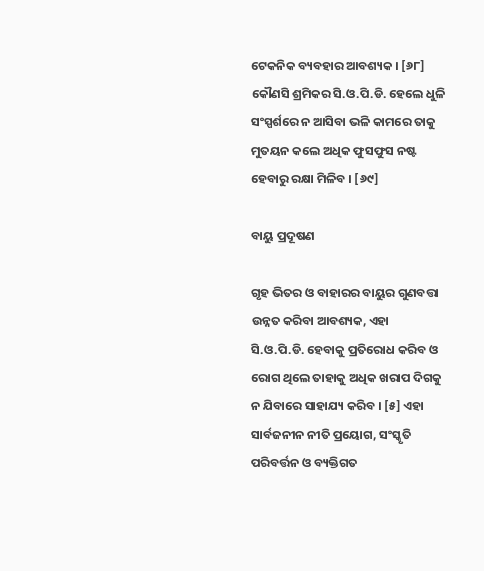ଟେକନିକ ବ୍ୟବହାର ଆବଶ୍ୟକ । [୬୮] କୌଣସି ଶ୍ରମିକର ସି.ଓ.ପି.ଡି. ହେଲେ ଧୁଳି ସଂସ୍ପର୍ଶରେ ନ ଆସିବା ଭଳି କାମରେ ତାକୁ ମୁତୟନ କଲେ ଅଧିକ ଫୁସଫୁସ ନଷ୍ଟ ହେବାରୁ ରକ୍ଷା ମିଳିବ । [୬୯]

ବାୟୁ ପ୍ରଦୂଷଣ

ଗୃହ ଭିତର ଓ ବାହାରର ବାୟୁର ଗୁଣବତ୍ତା ଉନ୍ନତ କରିବା ଆବଶ୍ୟକ, ଏହା ସି.ଓ.ପି.ଡି. ହେବାକୁ ପ୍ରତିରୋଧ କରିବ ଓ ରୋଗ ଥିଲେ ତାହାକୁ ଅଧିକ ଖରାପ ଦିଗକୁ ନ ଯିବାରେ ସାହାଯ୍ୟ କରିବ । [୫] ଏହା ସାର୍ବଜନୀନ ନୀତି ପ୍ରୟୋଗ, ସଂସ୍କୃତି ପରିବର୍ତ୍ତନ ଓ ବ୍ୟକ୍ତିଗତ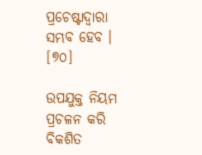ପ୍ରଚେଷ୍ଟାଦ୍ୱାରା ସମ୍ଭବ ହେବ । [୭୦]

ଉପଯୁକ୍ତ ନିୟମ ପ୍ରଚଳନ କରି ବିକଶିତ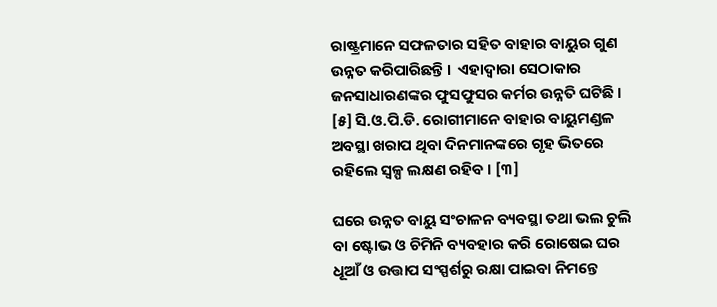ରାଷ୍ଟ୍ରମାନେ ସଫଳତାର ସହିତ ବାହାର ବାୟୁର ଗୁଣ ଉନ୍ନତ କରିପାରିଛନ୍ତି ।  ଏହାଦ୍ୱାରା ସେଠାକାର ଜନସାଧାରଣଙ୍କର ଫୁସଫୁସର କର୍ମର ଉନ୍ନତି ଘଟିଛି । [୫] ସି.ଓ.ପି.ଡି. ରୋଗୀମାନେ ବାହାର ବାୟୁମଣ୍ଡଳ ଅବସ୍ଥା ଖରାପ ଥିବା ଦିନମାନଙ୍କରେ ଗୃହ ଭିତରେ ରହିଲେ ସ୍ୱଳ୍ପ ଲକ୍ଷଣ ରହିବ । [୩]

ଘରେ ଉନ୍ନତ ବାୟୁ ସଂଚାଳନ ବ୍ୟବସ୍ଥା ତଥା ଭଲ ଚୁଲି ବା ଷ୍ଟୋଭ ଓ ଚିମିନି ବ୍ୟବହାର କରି ରୋଷେଇ ଘର ଧୂଆଁ ଓ ଉତ୍ତାପ ସଂସ୍ପର୍ଶରୁ ରକ୍ଷା ପାଇବା ନିମନ୍ତେ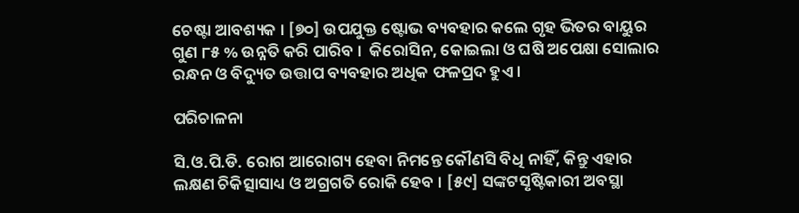ଚେଷ୍ଟା ଆବଶ୍ୟକ । [୭୦] ଉପଯୁକ୍ତ ଷ୍ଟୋଭ ବ୍ୟବହାର କଲେ ଗୃହ ଭିତର ବାୟୁର ଗୁଣ ୮୫ % ଉନ୍ନତି କରି ପାରିବ ।  କିରୋସିନ, କୋଇଲା ଓ ଘଷି ଅପେକ୍ଷା ସୋଲାର ରନ୍ଧନ ଓ ବିଦ୍ୟୁତ ଉତ୍ତାପ ବ୍ୟବହାର ଅଧିକ ଫଳପ୍ରଦ ହୁଏ ।

ପରିଚାଳନା

ସି.ଓ.ପି.ଡି. ରୋଗ ଆରୋଗ୍ୟ ହେବା ନିମନ୍ତେ କୌଣସି ବିଧି ନାହିଁ, କିନ୍ତୁ ଏହାର ଲକ୍ଷଣ ଚିକିତ୍ସାସାଧ୍ୟ ଓ ଅଗ୍ରଗତି ରୋକି ହେବ । [୫୯] ସଙ୍କଟସୃଷ୍ଟିକାରୀ ଅବସ୍ଥା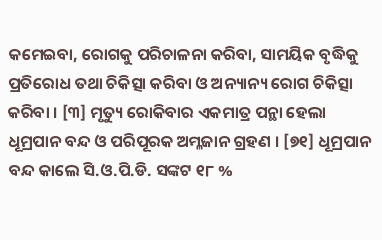କମେଇବା, ରୋଗକୁ ପରିଚାଳନା କରିବା, ସାମୟିକ ବୃଦ୍ଧିକୁ ପ୍ରତିରୋଧ ତଥା ଚିକିତ୍ସା କରିବା ଓ ଅନ୍ୟାନ୍ୟ ରୋଗ ଚିକିତ୍ସା କରିବା । [୩] ମୃତ୍ୟୁ ରୋକିବାର ଏକମାତ୍ର ପନ୍ଥା ହେଲା ଧୂମ୍ରପାନ ବନ୍ଦ ଓ ପରିପୂରକ ଅମ୍ଳଜାନ ଗ୍ରହଣ । [୭୧] ଧୂମ୍ରପାନ ବନ୍ଦ କାଲେ ସି.ଓ.ପି.ଡି. ସଙ୍କଟ ୧୮ %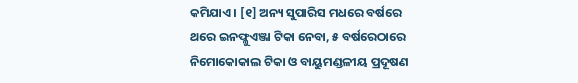କମିଯାଏ । [୧] ଅନ୍ୟ ସୁପାରିସ ମଧରେ ବର୍ଷରେ ଥରେ ଇନଫ୍ଳୁଏଞ୍ଜା ଟିକା ନେବା, ୫ ବର୍ଷରେଠାରେ ନିମୋକୋକାଲ ଟିକା ଓ ବାୟୁମଣ୍ଡଳୀୟ ପ୍ରଦୂଷଣ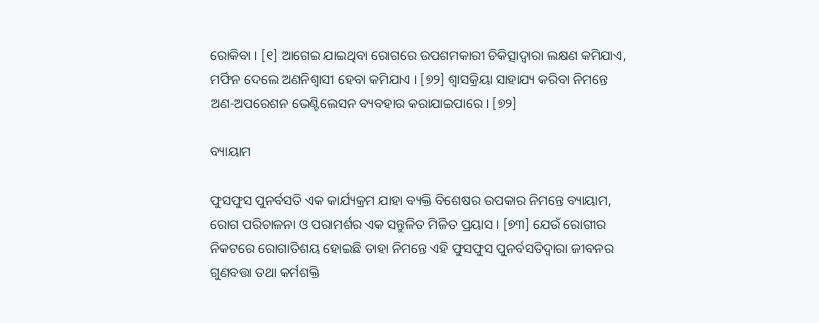ରୋକିବା । [୧] ଆଗେଇ ଯାଇଥିବା ରୋଗରେ ଉପଶମକାରୀ ଚିକିତ୍ସାଦ୍ୱାରା ଲକ୍ଷଣ କମିଯାଏ, ମର୍ଫିନ ଦେଲେ ଅଣନିଶ୍ୱାସୀ ହେବା କମିଯାଏ । [୭୨] ଶ୍ୱାସକ୍ରିୟା ସାହାଯ୍ୟ କରିବା ନିମନ୍ତେ ଅଣ-ଅପରେଶନ ଭେଣ୍ଟିଲେସନ ବ୍ୟବହାର କରାଯାଇପାରେ । [୭୨]

ବ୍ୟାୟାମ

ଫୁସଫୁସ ପୁନର୍ବସତି ଏକ କାର୍ଯ୍ୟକ୍ରମ ଯାହା ବ୍ୟକ୍ତି ବିଶେଷର ଉପକାର ନିମନ୍ତେ ବ୍ୟାୟାମ, ରୋଗ ପରିଚାଳନା ଓ ପରାମର୍ଶର ଏକ ସନ୍ତୁଳିତ ମିଳିତ ପ୍ରୟାସ । [୭୩] ଯେଉଁ ରୋଗୀର ନିକଟରେ ରୋଗାତିଶୟ ହୋଇଛି ତାହା ନିମନ୍ତେ ଏହି ଫୁସଫୁସ ପୁନର୍ବସତିଦ୍ୱାରା ଜୀବନର ଗୁଣବତ୍ତା ତଥା କର୍ମଶକ୍ତି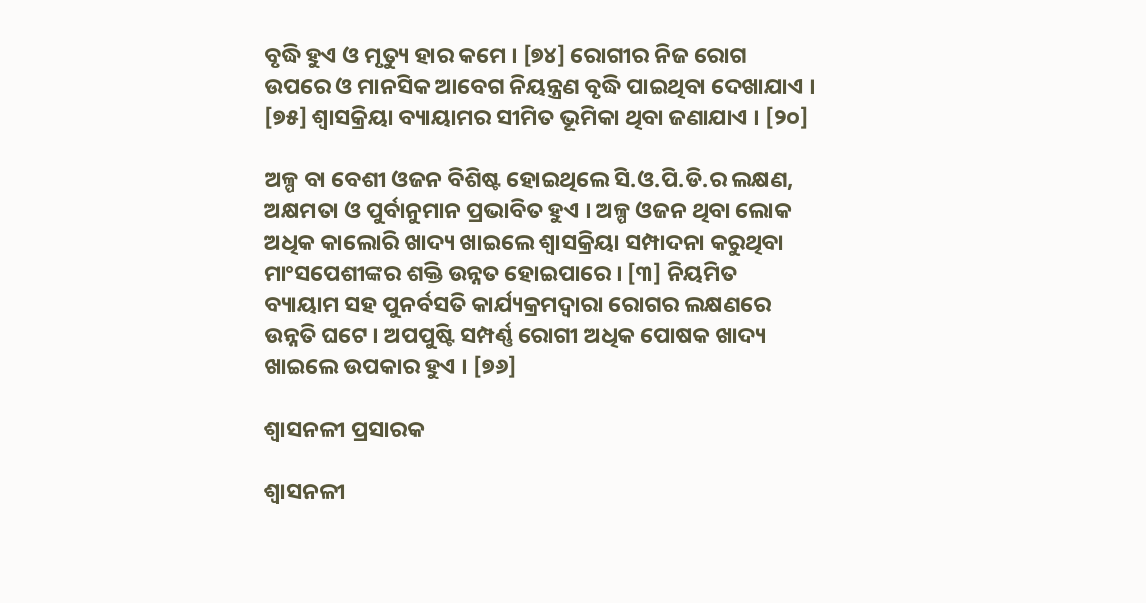ବୃଦ୍ଧି ହୁଏ ଓ ମୃତ୍ୟୁ ହାର କମେ । [୭୪] ରୋଗୀର ନିଜ ରୋଗ ଉପରେ ଓ ମାନସିକ ଆବେଗ ନିୟନ୍ତ୍ରଣ ବୃଦ୍ଧି ପାଇଥିବା ଦେଖାଯାଏ । [୭୫] ଶ୍ୱାସକ୍ରିୟା ବ୍ୟାୟାମର ସୀମିତ ଭୂମିକା ଥିବା ଜଣାଯାଏ । [୨୦]

ଅଳ୍ପ ବା ବେଶୀ ଓଜନ ବିଶିଷ୍ଟ ହୋଇଥିଲେ ସି.ଓ.ପି.ଡି.ର ଲକ୍ଷଣ, ଅକ୍ଷମତା ଓ ପୁର୍ବାନୁମାନ ପ୍ରଭାବିତ ହୁଏ । ଅଳ୍ପ ଓଜନ ଥିବା ଲୋକ ଅଧିକ କାଲୋରି ଖାଦ୍ୟ ଖାଇଲେ ଶ୍ୱାସକ୍ରିୟା ସମ୍ପାଦନା କରୁଥିବା ମାଂସପେଶୀଙ୍କର ଶକ୍ତି ଉନ୍ନତ ହୋଇପାରେ । [୩] ନିୟମିତ ବ୍ୟାୟାମ ସହ ପୁନର୍ବସତି କାର୍ଯ୍ୟକ୍ରମଦ୍ୱାରା ରୋଗର ଲକ୍ଷଣରେ ଉନ୍ନତି ଘଟେ । ଅପପୁଷ୍ଟି ସମ୍ପର୍ଣ୍ଣ ରୋଗୀ ଅଧିକ ପୋଷକ ଖାଦ୍ୟ ଖାଇଲେ ଉପକାର ହୁଏ । [୭୬]

ଶ୍ୱାସନଳୀ ପ୍ରସାରକ

ଶ୍ୱାସନଳୀ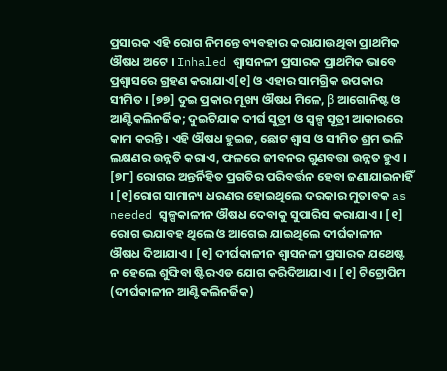ପ୍ରସାରକ ଏହି ରୋଗ ନିମନ୍ତେ ବ୍ୟବହାର କରାଯାଉଥିବା ପ୍ରାଥମିକ ଔଷଧ ଅଟେ । Inhaled ଶ୍ୱାସନଳୀ ପ୍ରସାରକ ପ୍ରାଥମିକ ଭାବେ ପ୍ରଶ୍ୱାସରେ ଗ୍ରହଣ କରାଯାଏ[୧] ଓ ଏହାର ସାମଗ୍ରିକ ଉପକାର ସୀମିତ । [୭୭] ଦୁଇ ପ୍ରକାର ମୂଖ୍ୟ ଔଷଧ ମିଳେ, β ଆଗୋନିଷ୍ଟ ଓ ଆଣ୍ଟିକଲିନର୍ଜିକ; ଦୁଇଟିଯାକ ଦୀର୍ଘ ସୁତ୍ରୀ ଓ ସ୍ୱଳ୍ପ ସୂତ୍ରୀ ଆକାରରେ କାମ କରନ୍ତି । ଏହି ଔଷଧ ହୁଇଜ, ଛୋଟ ଶ୍ୱାସ ଓ ସୀମିତ ଶ୍ରମ ଭଳି ଲକ୍ଷଣର ଉନ୍ନତି କରାଏ, ଫଳରେ ଜୀବନର ଗୁଣବତ୍ତା ଉନ୍ନତ ହୁଏ । [୭୮] ରୋଗର ଅନ୍ତର୍ନିହିତ ପ୍ରଗତିର ପରିବର୍ତ୍ତନ ହେବା ଜଣାଯାଇନାହିଁ । [୧]ରୋଗ ସାମାନ୍ୟ ଧରଣର ହୋଇଥିଲେ ଦରକାର ମୁତାବକ as needed ସ୍ୱଳ୍ପକାଳୀନ ଔଷଧ ଦେବାକୁ ସୁପାରିସ କରାଯାଏ । [୧] ରୋଗ ଭଯାବହ ଥିଲେ ଓ ଆଗେଇ ଯାଇଥିଲେ ଦୀର୍ଘକାଳୀନ ଔଷଧ ଦିଆଯାଏ । [୧] ଦୀର୍ଘକାଳୀନ ଶ୍ୱାସନଳୀ ପ୍ରସାରକ ଯଥେଷ୍ଟ ନ ହେଲେ ଶୁଙ୍ଘିବା ଷ୍ଟିରଏଡ ଯୋଗ କରିଦିଆଯାଏ । [୧] ଟିଟ୍ରୋପିମ (ଦୀର୍ଘକାଳୀନ ଆଣ୍ଟିକଲିନର୍ଜିକ)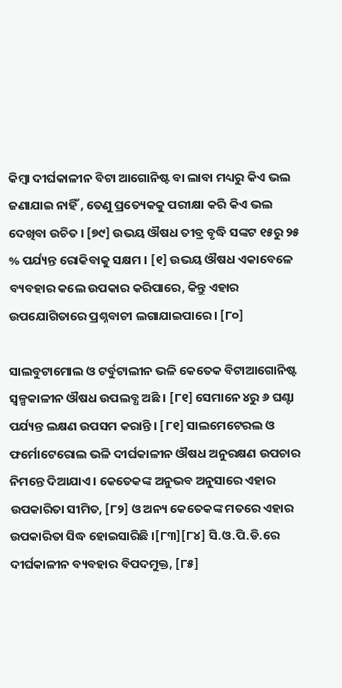କିମ୍ବା ଦୀର୍ଘକାଳୀନ ବିଟା ଆଗୋନିଷ୍ଟ ବା ଲାବା ମଧ୍ୟରୁ କିଏ ଭଲ ଜଣାଯାଇ ନାହିଁ , ତେଣୁ ପ୍ରତ୍ୟେକକୁ ପରୀକ୍ଷା କରି କିଏ ଭଲ ଦେଖିବା ଉଚିତ । [୭୯] ଉଭୟ ଔଷଧ ତୀବ୍ର ବୃଦ୍ଧି ସଙ୍କଟ ୧୫ରୁ ୨୫ % ପର୍ଯ୍ୟନ୍ତ ରୋକିବାକୁ ସକ୍ଷମ । [୧] ଉଭୟ ଔଷଧ ଏକାବେଳେ ବ୍ୟବହାର କଲେ ଉପକାର କରିପାରେ, କିନ୍ତୁ ଏହାର ଉପଯୋଗିତାରେ ପ୍ରଶ୍ନବାଚୀ ଲଗାଯାଇପାରେ । [୮୦]

ସାଲବୁଟାମୋଲ ଓ ଟର୍ବୁଟାଲୀନ ଭଳି କେତେକ ବିଟାଆଗୋନିଷ୍ଟ ସ୍ୱଳ୍ପକାଳୀନ ଔଷଧ ଉପଲବ୍ଧ ଅଛି । [୮୧] ସେମାନେ ୪ରୁ ୬ ଘଣ୍ଟା ପର୍ଯ୍ୟନ୍ତ ଲକ୍ଷଣ ଉପସମ କରାନ୍ତି । [୮୧] ସାଲମେଟେରଲ ଓ ଫର୍ମୋଟେରୋଲ ଭଳି ଦୀର୍ଘକାଳୀନ ଔଷଧ ଅନୁରକ୍ଷଣ ଉପଚାର ନିମନ୍ତେ ଦିଆଯାଏ । କେତେକଙ୍କ ଅନୁଭବ ଅନୁସାରେ ଏହାର ଉପକାରିତା ସୀମିତ, [୮୨] ଓ ଅନ୍ୟ କେତେକଙ୍କ ମତରେ ଏହାର ଉପକାରିତା ସିଦ୍ଧ ହୋଇସାରିଛି ।[୮୩][୮୪] ସି.ଓ.ପି.ଡି.ରେ ଦୀର୍ଘକାଳୀନ ବ୍ୟବହାର ବିପଦମୁକ୍ତ, [୮୫]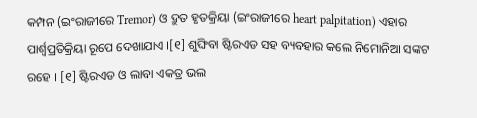କମ୍ପନ (ଇଂରାଜୀରେ Tremor) ଓ ଦ୍ରୁତ ହୃତକ୍ରିୟା (ଇଂରାଜୀରେ heart palpitation) ଏହାର ପାର୍ଶ୍ୱପ୍ରତିକ୍ରିୟା ରୂପେ ଦେଖାଯାଏ ।[୧] ଶୁଙ୍ଘିବା ଷ୍ଟିରଏଡ ସହ ବ୍ୟବହାର କଲେ ନିମୋନିଆ ସଙ୍କଟ ରହେ । [୧] ଷ୍ଟିରଏଡ ଓ ଲାବା ଏକତ୍ର ଭଲ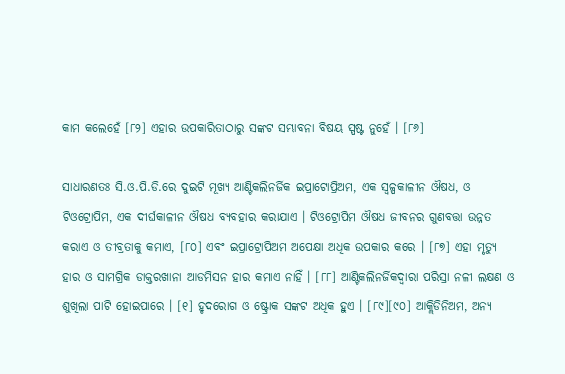କାମ କଲେହେଁ [୮୨] ଏହାର ଉପକାରିତାଠାରୁ ସଙ୍କଟ ସମ୍ଭାବନା ବିଷୟ ସ୍ପଷ୍ଟ ନୁହେଁ । [୮୬]

ସାଧାରଣତଃ ସି.ଓ.ପି.ଡି.ରେ ଦୁଇଟି ମୂଖ୍ୟ ଆଣ୍ଟିକଲିନର୍ଜିକ ଇପ୍ରାଟୋପ୍ରିଅମ, ଏକ ସ୍ୱଳ୍ପକାଳୀନ ଔଷଧ, ଓ ଟିଓଟ୍ରୋପିମ, ଏକ ଦୀର୍ଘକାଳୀନ ଔଷଧ ବ୍ୟବହାର କରାଯାଏ । ଟିଓଟ୍ରୋପିମ ଔଷଧ ଜୀବନର ଗୁଣବତ୍ତା ଉନ୍ନତ କରାଏ ଓ ତୀବ୍ରତାକୁ କମାଏ, [୮୦] ଏବଂ ଇପ୍ରାଟ୍ରୋପିଅମ ଅପେକ୍ଷା ଅଧିକ ଉପକାର କରେ । [୮୭] ଏହା ମୃତ୍ୟୁ ହାର ଓ ସାମଗ୍ରିକ ଡାକ୍ତରଖାନା ଆଡମିସନ ହାର କମାଏ ନାହିଁ । [୮୮] ଆଣ୍ଟିକଲିନର୍ଜିକଦ୍ୱାରା ପରିସ୍ରା ନଳୀ ଲକ୍ଷଣ ଓ ଶୁଖିଲା ପାଟି ହୋଇପାରେ । [୧] ହୃଦରୋଗ ଓ ଷ୍ଟ୍ରୋକ ସଙ୍କଟ ଅଧିକ ହୁଏ । [୮୯][୯୦] ଆକ୍ଲିଡିନିଅମ, ଅନ୍ୟ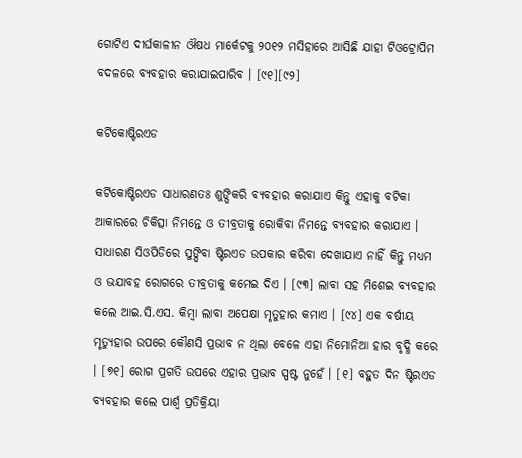ଗୋଟିଏ ଦୀର୍ଘକାଳୀନ ଔଷଧ ମାର୍କେଟକୁ ୨୦୧୨ ମସିହାରେ ଆସିଛି ଯାହା ଟିଓଟ୍ରୋପିମ ବଦଳରେ ବ୍ୟବହାର କରାଯାଇପାରିବ । [୯୧][୯୨]

କର୍ଟିକୋଷ୍ଟିରଏଡ

କର୍ଟିକୋଷ୍ଟିରଏଡ ସାଧାରଣତଃ ଶୁଙ୍ଘିକରି ବ୍ୟବହାର କରାଯାଏ କିନ୍ତୁ ଏହାକୁ ବଟିକା ଆକାରରେ ଚିକିତ୍ସା ନିମନ୍ତେ ଓ ତୀବ୍ରତାକୁ ରୋକିବା ନିମନ୍ତେ ବ୍ୟବହାର କରାଯାଏ । ସାଧାରଣ ସିଓପିଡିରେ ସୁଙ୍ଘିବା ଷ୍ଟିରଏଡ ଉପକାର କରିବା ଦେଖାଯାଏ ନାହିଁ କିନ୍ତୁ ମଧ୍ୟମ ଓ ଭଯାବହ ରୋଗରେ ତୀବ୍ରତାକୁ କମେଇ ଦିଏ । [୯୩] ଲାବା ସହ ମିଶେଇ ବ୍ୟବହାର କଲେ ଆଇ.ସି.ଏସ. କିମ୍ବା ଲାବା ଅପେକ୍ଷା ମୃତୁହାର କମାଏ । [୯୪] ଏକ ବର୍ଷୀୟ ମୃତ୍ୟୁହାର ଉପରେ କୌଣସି ପ୍ରଭାବ ନ ଥିଲା ବେଳେ ଏହା ନିମୋନିଆ ହାର ବୃଦ୍ଧି କରେ । [୭୧] ରୋଗ ପ୍ରଗତି ଉପରେ ଏହାର ପ୍ରଭାବ ସ୍ପଷ୍ଟ ନୁହେଁ । [୧] ବହୁତ ଦିନ ଷ୍ଟିରଏଡ ବ୍ୟବହାର କଲେ ପାର୍ଶ୍ୱ ପ୍ରତିକ୍ରିୟା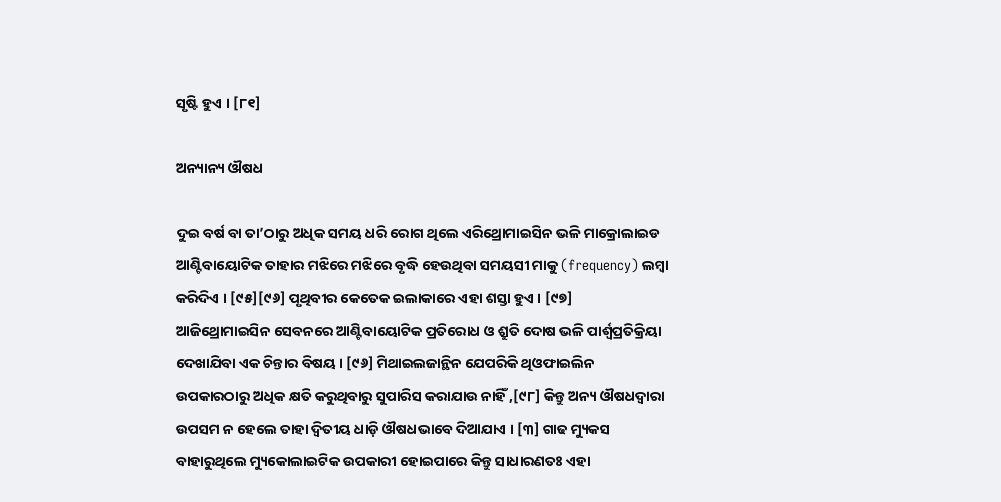ସୃଷ୍ଟି ହୁଏ । [୮୧]

ଅନ୍ୟାନ୍ୟ ଔଷଧ

ଦୁଇ ବର୍ଷ ବା ତା’ଠାରୁ ଅଧିକ ସମୟ ଧରି ରୋଗ ଥିଲେ ଏରିଥ୍ରୋମାଇସିନ ଭଳି ମାକ୍ରୋଲାଇଡ ଆଣ୍ଟିବାୟୋଟିକ ତାହାର ମଝିରେ ମଝିରେ ବୃଦ୍ଧି ହେଉଥିବା ସମୟସୀ ମାକୁ (frequency) ଲମ୍ବା କରିଦିଏ । [୯୫][୯୬] ପୃଥିବୀର କେତେକ ଇଲାକାରେ ଏହା ଶସ୍ତା ହୁଏ । [୯୭]  ଆଜିଥ୍ରୋମାଇସିନ ସେବନରେ ଆଣ୍ଟିବାୟୋଟିକ ପ୍ରତିରୋଧ ଓ ଶ୍ରୁତି ଦୋଷ ଭଳି ପାର୍ଶ୍ୱପ୍ରତିକ୍ରିୟା ଦେଖାଯିବା ଏକ ଚିନ୍ତାର ବିଷୟ । [୯୬] ମିଥାଇଲଜାନ୍ଥିନ ଯେପରିକି ଥିଓଫାଇଲିନ ଉପକାରଠାରୁ ଅଧିକ କ୍ଷତି କରୁଥିବାରୁ ସୁପାରିସ କରାଯାଉ ନାହିଁ ,[୯୮] କିନ୍ତୁ ଅନ୍ୟ ଔଷଧଦ୍ୱାରା ଉପସମ ନ ହେଲେ ତାହା ଦ୍ୱିତୀୟ ଧାଡ଼ି ଔଷଧଭାବେ ଦିଆଯାଏ । [୩] ଗାଢ ମ୍ୟୁକସ ବାହାରୁଥିଲେ ମ୍ୟୁକୋଲାଇଟିକ ଉପକାରୀ ହୋଇପାରେ କିନ୍ତୁ ସାଧାରଣତଃ ଏହା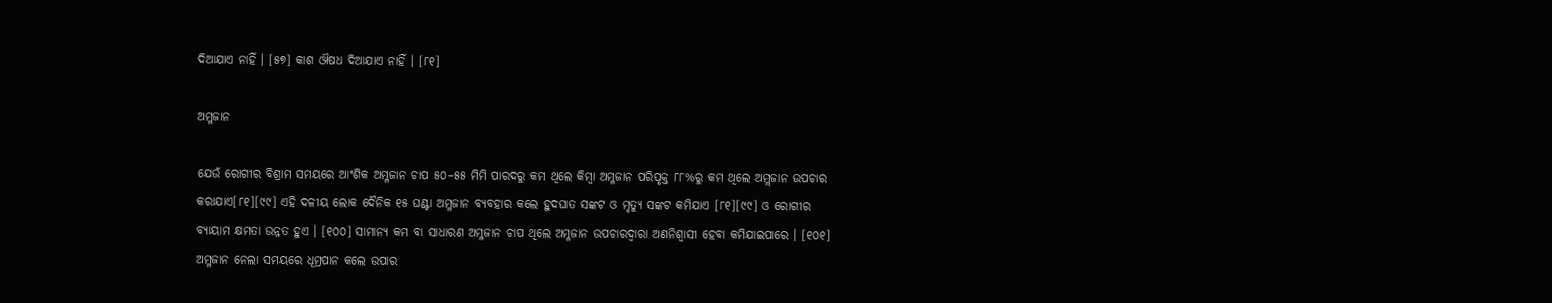ଦିଆଯାଏ ନାହିଁ । [୫୭] କାଶ ଔଷଧ ଦିଆଯାଏ ନାହିଁ । [୮୧]

ଅମ୍ଳଜାନ

ଯେଉଁ ରୋଗୀର ବିଶ୍ରାମ ସମୟରେ ଆଂଶିକ ଅମ୍ଳଜାନ ଚାପ ୫୦–୫୫ ମିମି ପାରଦରୁ କମ ଥିଲେ କିମ୍ବା ଅମ୍ଳଜାନ ପରିପୃକ୍ତ ୮୮%ରୁ କମ ଥିଲେ ଅମ୍ଲଜାନ ଉପଚାର କରାଯାଏ[୮୧][୯୯] ଏହି ଦଳୀୟ ଲୋକ ଦୈନିକ ୧୫ ଘଣ୍ଟା ଅମ୍ଳଜାନ ବ୍ୟବହାର କଲେ ହୁଦଘାତ ସଙ୍କଟ ଓ ମୃତ୍ୟୁ ସଙ୍କଟ କମିଯାଏ [୮୧][୯୯] ଓ ରୋଗୀର ବ୍ୟାୟାମ କ୍ଷମତା ଉନ୍ନତ ହୁଏ । [୧୦୦] ସାମାନ୍ୟ କମ ବା ସାଧାରଣ ଅମ୍ଳଜାନ ଚାପ ଥିଲେ ଅମ୍ଳଜାନ ଉପଚାରଦ୍ୱାରା ଅଣନିଶ୍ୱାସୀ ହେବା କମିଯାଇପାରେ । [୧୦୧] ଅମ୍ଳଜାନ ନେଲା ସମୟରେ ଧୂମ୍ରପାନ କଲେ ଉପାର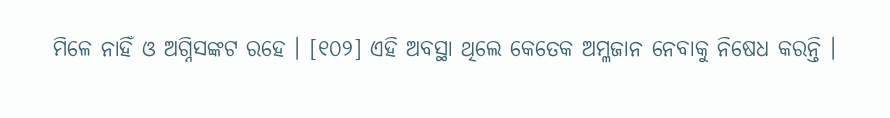ମିଳେ ନାହିଁ ଓ ଅଗ୍ନିସଙ୍କଟ ରହେ । [୧୦୨] ଏହି ଅବସ୍ଥା ଥିଲେ କେତେକ ଅମ୍ଳଜାନ ନେବାକୁ ନିଷେଧ କରନ୍ତି ।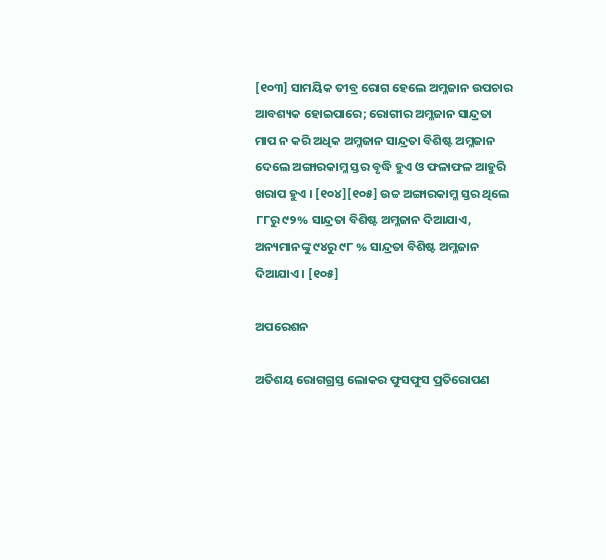[୧୦୩] ସାମୟିକ ତୀବ୍ର ରୋଗ ହେଲେ ଅମ୍ଳଜାନ ଉପଚାର ଆବଶ୍ୟକ ହୋଇପାରେ; ରୋଗୀର ଅମ୍ଳଜାନ ସାନ୍ଦ୍ରତା ମାପ ନ କରି ଅଧିକ ଅମ୍ଳଜାନ ସାନ୍ଦ୍ରତା ବିଶିଷ୍ଟ ଅମ୍ଳଜାନ ଦେଲେ ଅଙ୍ଗାରକାମ୍ଳ ସ୍ତର ବୃଦ୍ଧି ହୁଏ ଓ ଫଳାଫଳ ଆହୁରି ଖରାପ ହୁଏ । [୧୦୪][୧୦୫] ଉଚ୍ଚ ଅଙ୍ଗାରକାମ୍ଳ ସ୍ତର ଥିଲେ ୮୮ରୁ ୯୨% ସାନ୍ଦ୍ରତା ବିଶିଷ୍ଟ ଅମ୍ଳଜାନ ଦିଆଯାଏ, ଅନ୍ୟମାନଙ୍କୁ ୯୪ରୁ ୯୮ % ସାନ୍ଦ୍ରତା ବିଶିଷ୍ଟ ଅମ୍ଳଜାନ ଦିଆଯାଏ । [୧୦୫]

ଅପରେଶନ

ଅତିଶୟ ରୋଗଗ୍ରସ୍ତ ଲୋକର ଫୁସଫୁସ ପ୍ରତିରୋପଣ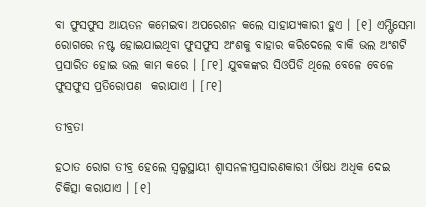ବା ଫୁସଫୁସ ଆୟତନ କମେଇବା ଅପରେଶନ କଲେ ସାହାଯ୍ୟକାରୀ ହୁଏ । [୧] ଏମ୍ଫିସେମା ରୋଗରେ ନଷ୍ଟ ହୋଇଯାଇଥିବା ଫୁସଫୁସ ଅଂଶକୁ ବାହାର କରିଦେଲେ ବାକି ଭଲ ଅଂଶଟି ପ୍ରସାରିତ ହୋଇ ଭଲ କାମ କରେ । [୮୧] ଯୁବକଙ୍କର ସିଓପିଡି ଥିଲେ ବେଳେ ବେଳେ ଫୁସଫୁସ ପ୍ରତିରୋପଣ  କରାଯାଏ । [୮୧]

ତୀବ୍ରତା

ହଠାତ ରୋଗ ତୀବ୍ର ହେଲେ ସ୍ୱଲ୍ପସ୍ଥାୟୀ ଶ୍ୱାସନଳୀପ୍ରସାରଣକାରୀ ଔଷଧ ଅଧିକ ଦେଇ ଚିକିତ୍ସା କରାଯାଏ । [୧]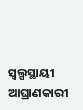ସ୍ୱଲ୍ପସ୍ଥାୟୀ ଆଘ୍ରାଣକାରୀ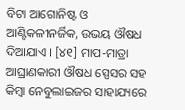ବିଟା ଆଗୋନିଷ୍ଟ ଓ ଆଣ୍ଟିକଳୀନର୍ଜିକ, ଉଭୟ ଔଷଧ ଦିଆଯାଏ । [୪୧] ମାପ-ମାତ୍ରା ଆଘ୍ରାଣକାରୀ ଔଷଧ ସ୍ପେସର ସହ କିମ୍ବା ନେବୁଲାଇଜର ସାହାଯ୍ୟରେ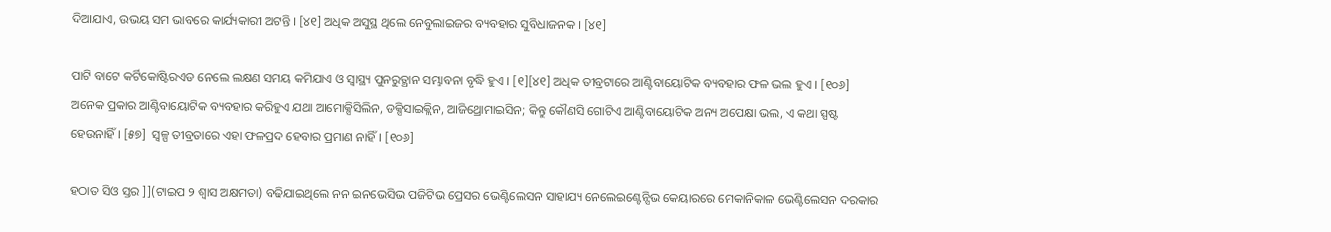ଦିଆଯାଏ, ଉଭୟ ସମ ଭାବରେ କାର୍ଯ୍ୟକାରୀ ଅଟନ୍ତି । [୪୧] ଅଧିକ ଅସୁସ୍ଥ ଥିଲେ ନେବୁଲାଇଜର ବ୍ୟବହାର ସୁବିଧାଜନକ । [୪୧]

ପାଟି ବାଟେ କର୍ଟିକୋଷ୍ଟିରଏଡ ନେଲେ ଲକ୍ଷଣ ସମୟ କମିଯାଏ ଓ ସ୍ୱାସ୍ଥ୍ୟ ପୁନରୁତ୍ଥାନ ସମ୍ଭାବନା ବୃଦ୍ଧି ହୁଏ । [୧][୪୧] ଅଧିକ ତୀବ୍ରଟାରେ ଆଣ୍ଟିବାୟୋଟିକ ବ୍ୟବହାର ଫଳ ଭଲ ହୁଏ । [୧୦୬] ଅନେକ ପ୍ରକାର ଆଣ୍ଟିବାୟୋଟିକ ବ୍ୟବହାର କରିହୁଏ ଯଥା ଆମୋକ୍ସିସିଲିନ, ଡକ୍ସିସାଇକ୍ଲିନ, ଆଜିଥ୍ରୋମାଇସିନ; କିନ୍ତୁ କୌଣସି ଗୋଟିଏ ଆଣ୍ଟିବାୟୋଟିକ ଅନ୍ୟ ଅପେକ୍ଷା ଭଲ, ଏ କଥା ସ୍ପଷ୍ଟ ହେଉନାହିଁ । [୫୭]  ସ୍ୱଳ୍ପ ତୀବ୍ରତାରେ ଏହା ଫଳପ୍ରଦ ହେବାର ପ୍ରମାଣ ନାହିଁ । [୧୦୬]

ହଠାତ ସିଓ ସ୍ତର ]](ଟାଇପ ୨ ଶ୍ୱାସ ଅକ୍ଷମତା) ବଢିଯାଇଥିଲେ ନନ ଇନଭେସିଭ ପଜିଟିଭ ପ୍ରେସର ଭେଣ୍ଟିଲେସନ ସାହାଯ୍ୟ ନେଲେଇଣ୍ଟେନ୍ସିଭ କେୟାରରେ ମେକାନିକାଳ ଭେଣ୍ଟିଲେସନ ଦରକାର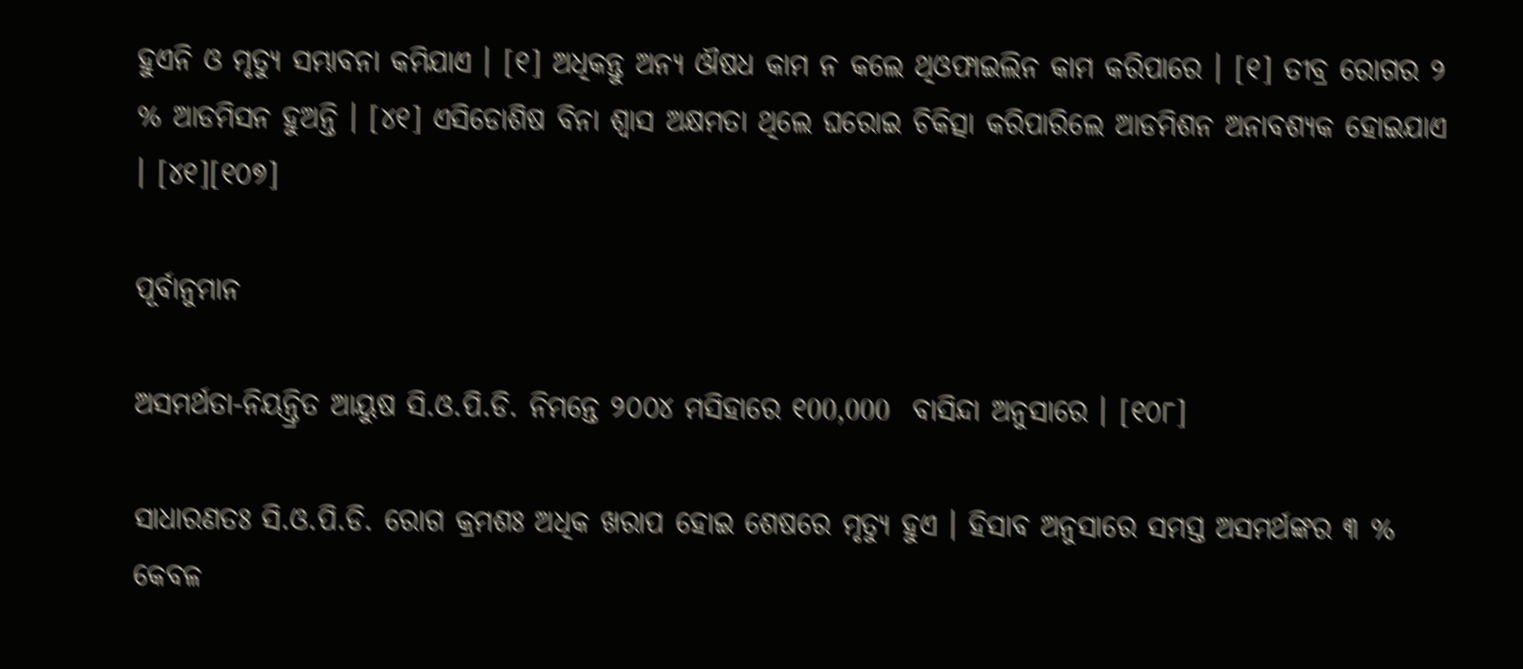ହୁଏନି ଓ ମୃତ୍ୟୁ ସମ୍ଭାବନା କମିଯାଏ । [୧] ଅଧିକନ୍ତୁ ଅନ୍ୟ ଔଷଧ କାମ ନ କଲେ ଥିଓଫାଇଲିନ କାମ କରିପାରେ । [୧] ତୀବ୍ର ରୋଗର ୨ % ଆଡମିସନ ହୁଅନ୍ତି । [୪୧] ଏସିଡୋଶିଷ ବିନା ଶ୍ୱାସ ଅକ୍ଷମତା ଥିଲେ ଘରୋଇ ଚିକିତ୍ସା କରିପାରିଲେ ଆଡମିଶନ ଅନାବଶ୍ୟକ ହୋଇଯାଏ । [୪୧][୧୦୭]

ପୂର୍ବାନୁମାନ

ଅସମର୍ଥତା-ନିୟନ୍ତ୍ରିତ ଆୟୁଷ ସି.ଓ.ପି.ଡି. ନିମନ୍ତେ ୨୦୦୪ ମସିହାରେ ୧00,000  ବାସିନ୍ଦା ଅନୁସାରେ । [୧୦୮]

ସାଧାରଣତଃ ସି.ଓ.ପି.ଡି. ରୋଗ କ୍ରମଶଃ ଅଧିକ ଖରାପ ହୋଇ ଶେଷରେ ମୃତ୍ୟୁ ହୁଏ । ହିସାବ ଅନୁସାରେ ସମସ୍ତ ଅସମର୍ଥଙ୍କର ୩ % କେବଳ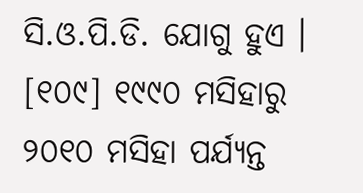ସି.ଓ.ପି.ଡି. ଯୋଗୁ ହୁଏ । [୧୦୯] ୧୯୯୦ ମସିହାରୁ ୨୦୧୦ ମସିହା ପର୍ଯ୍ୟନ୍ତ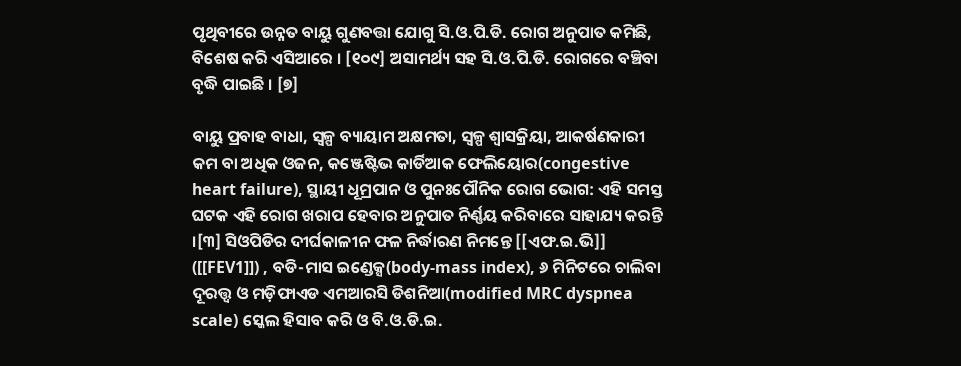ପୃଥିବୀରେ ଉନ୍ନତ ବାୟୁ ଗୁଣବତ୍ତା ଯୋଗୁ ସି.ଓ.ପି.ଡି. ରୋଗ ଅନୁପାତ କମିଛି, ବିଶେଷ କରି ଏସିଆରେ । [୧୦୯] ଅସାମର୍ଥ୍ୟ ସହ ସି.ଓ.ପି.ଡି. ରୋଗରେ ବଞ୍ଚିବା ବୃଦ୍ଧି ପାଇଛି । [୭]

ବାୟୁ ପ୍ରବାହ ବାଧା, ସ୍ୱଳ୍ପ ବ୍ୟାୟାମ ଅକ୍ଷମତା, ସ୍ୱଳ୍ପ ଶ୍ୱାସକ୍ରିୟା, ଆକର୍ଷଣକାରୀ କମ ବା ଅଧିକ ଓଜନ, କଞ୍ଜେଷ୍ଟିଭ କାର୍ଡିଆକ ଫେଲିୟୋର(congestive heart failure), ସ୍ଥାୟୀ ଧୂମ୍ରପାନ ଓ ପୁନଃପୌନିକ ରୋଗ ଭୋଗ: ଏହି ସମସ୍ତ ଘଟକ ଏହି ରୋଗ ଖରାପ ହେବାର ଅନୁପାତ ନିର୍ଣ୍ଣୟ କରିବାରେ ସାହାଯ୍ୟ କରନ୍ତି ।[୩] ସିଓପିଡିର ଦୀର୍ଘକାଳୀନ ଫଳ ନିର୍ଦ୍ଧାରଣ ନିମନ୍ତେ [[ଏଫ.ଇ.ଭି]] ([[FEV1]]) , ବଡି-ମାସ ଇଣ୍ଡେକ୍ସ(body-mass index), ୬ ମିନିଟରେ ଚାଲିବା ଦୂରତ୍ତ୍ୱ ଓ ମଡ଼ିଫାଏଡ ଏମଆରସି ଡିଶନିଆ(modified MRC dyspnea scale) ସ୍କେଲ ହିସାବ କରି ଓ ବି.ଓ.ଡି.ଇ.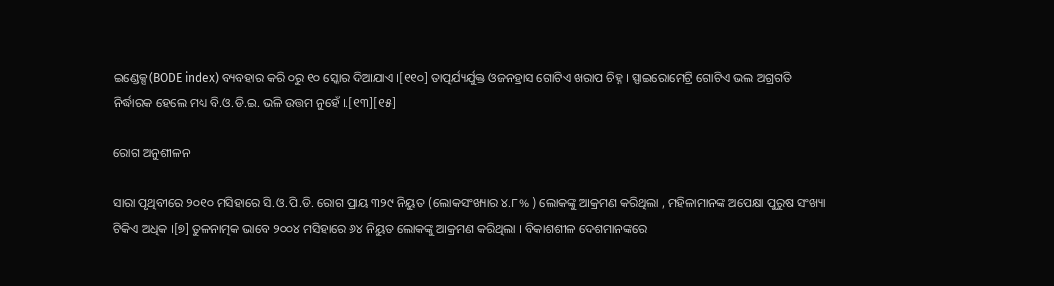ଇଣ୍ଡେକ୍ସ(BODE index) ବ୍ୟବହାର କରି ୦ରୁ ୧୦ ସ୍କୋର ଦିଆଯାଏ ।[୧୧୦] ତାତ୍ପର୍ଯ୍ୟର୍ଯୁକ୍ତ ଓଜନହ୍ରାସ ଗୋଟିଏ ଖରାପ ଚିହ୍ନ । ସ୍ପାଇରୋମେଟ୍ରି ଗୋଟିଏ ଭଲ ଅଗ୍ରଗତି ନିର୍ଦ୍ଧାରକ ହେଲେ ମଧ୍ୟ ବି.ଓ.ଡି.ଇ. ଭଳି ଉତ୍ତମ ନୁହେଁ ।.[୧୩][୧୫]

ରୋଗ ଅନୁଶୀଳନ

ସାରା ପୃଥିବୀରେ ୨୦୧୦ ମସିହାରେ ସି.ଓ.ପି.ଡି. ରୋଗ ପ୍ରାୟ ୩୨୯ ନିୟୁତ (ଲୋକସଂଖ୍ୟାର ୪.୮% ) ଲୋକଙ୍କୁ ଆକ୍ରମଣ କରିଥିଲା , ମହିଳାମାନଙ୍କ ଅପେକ୍ଷା ପୁରୁଷ ସଂଖ୍ୟା ଟିକିଏ ଅଧିକ ।[୭] ତୁଳନାତ୍ମକ ଭାବେ ୨୦୦୪ ମସିହାରେ ୬୪ ନିୟୁତ ଲୋକଙ୍କୁ ଆକ୍ରମଣ କରିଥିଲା । ବିକାଶଶୀଳ ଦେଶମାନଙ୍କରେ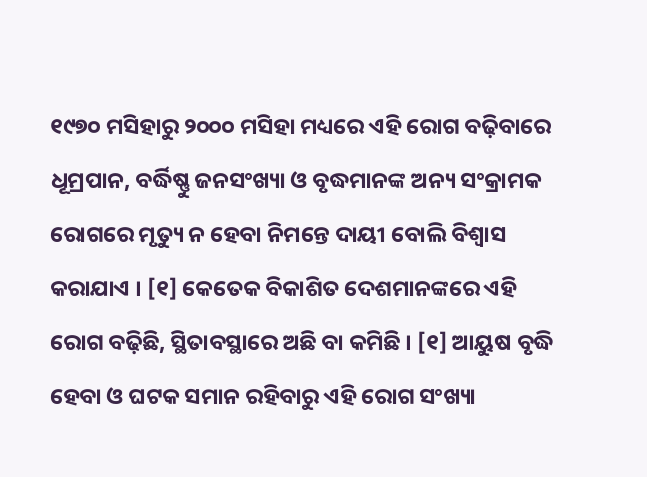୧୯୭୦ ମସିହାରୁ ୨୦୦୦ ମସିହା ମଧ୍ୟରେ ଏହି ରୋଗ ବଢ଼ିବାରେ ଧୂମ୍ରପାନ, ବର୍ଦ୍ଧିଷ୍ଣୁ ଜନସଂଖ୍ୟା ଓ ବୃଦ୍ଧମାନଙ୍କ ଅନ୍ୟ ସଂକ୍ରାମକ ରୋଗରେ ମୃତ୍ୟୁ ନ ହେବା ନିମନ୍ତେ ଦାୟୀ ବୋଲି ବିଶ୍ୱାସ କରାଯାଏ । [୧] କେତେକ ବିକାଶିତ ଦେଶମାନଙ୍କରେ ଏହି ରୋଗ ବଢ଼ିଛି, ସ୍ଥିତାବସ୍ଥାରେ ଅଛି ବା କମିଛି । [୧] ଆୟୁଷ ବୃଦ୍ଧି ହେବା ଓ ଘଟକ ସମାନ ରହିବାରୁ ଏହି ରୋଗ ସଂଖ୍ୟା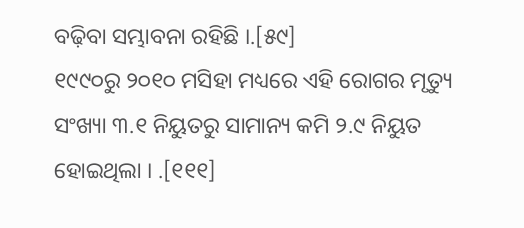ବଢ଼ିବା ସମ୍ଭାବନା ରହିଛି ।.[୫୯]
୧୯୯୦ରୁ ୨୦୧୦ ମସିହା ମଧ୍ୟରେ ଏହି ରୋଗର ମୃତ୍ୟୁ ସଂଖ୍ୟା ୩.୧ ନିୟୁତରୁ ସାମାନ୍ୟ କମି ୨.୯ ନିୟୁତ ହୋଇଥିଲା । .[୧୧୧]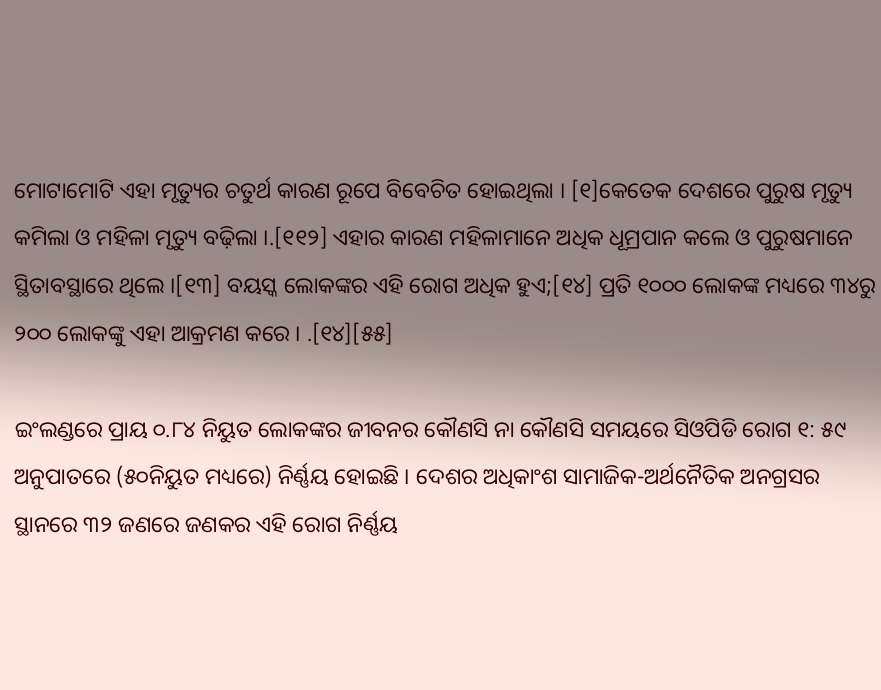ମୋଟାମୋଟି ଏହା ମୃତ୍ୟୁର ଚତୁର୍ଥ କାରଣ ରୂପେ ବିବେଚିତ ହୋଇଥିଲା । [୧]କେତେକ ଦେଶରେ ପୁରୁଷ ମୃତ୍ୟୁ କମିଲା ଓ ମହିଳା ମୃତ୍ୟୁ ବଢ଼ିଲା ।.[୧୧୨] ଏହାର କାରଣ ମହିଳାମାନେ ଅଧିକ ଧୂମ୍ରପାନ କଲେ ଓ ପୁରୁଷମାନେ ସ୍ଥିତାବସ୍ଥାରେ ଥିଲେ ।[୧୩] ବୟସ୍କ ଲୋକଙ୍କର ଏହି ରୋଗ ଅଧିକ ହୁଏ;[୧୪] ପ୍ରତି ୧୦୦୦ ଲୋକଙ୍କ ମଧ୍ୟରେ ୩୪ରୁ ୨୦୦ ଲୋକଙ୍କୁ ଏହା ଆକ୍ରମଣ କରେ । .[୧୪][୫୫]

ଇଂଲଣ୍ଡରେ ପ୍ରାୟ ୦.୮୪ ନିୟୁତ ଲୋକଙ୍କର ଜୀବନର କୌଣସି ନା କୌଣସି ସମୟରେ ସିଓପିଡି ରୋଗ ୧: ୫୯ ଅନୁପାତରେ (୫୦ନିୟୁତ ମଧ୍ୟରେ) ନିର୍ଣ୍ଣୟ ହୋଇଛି । ଦେଶର ଅଧିକାଂଶ ସାମାଜିକ-ଅର୍ଥନୈତିକ ଅନଗ୍ରସର ସ୍ଥାନରେ ୩୨ ଜଣରେ ଜଣକର ଏହି ରୋଗ ନିର୍ଣ୍ଣୟ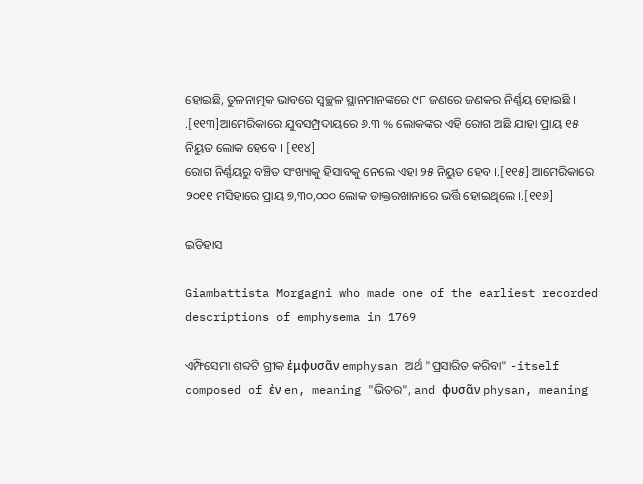ହୋଇଛି, ତୁଳନାତ୍ମକ ଭାବରେ ସ୍ୱଚ୍ଛଳ ସ୍ଥାନମାନଙ୍କରେ ୯୮ ଜଣରେ ଜଣକର ନିର୍ଣ୍ଣୟ ହୋଇଛି । .[୧୧୩]ଆମେରିକାରେ ଯୁବସମ୍ପ୍ରଦାୟରେ ୬.୩ % ଲୋକଙ୍କର ଏହି ରୋଗ ଅଛି ଯାହା ପ୍ରାୟ ୧୫ ନିୟୁତ ଲୋକ ହେବେ । [୧୧୪]
ରୋଗ ନିର୍ଣ୍ଣୟରୁ ବଞ୍ଚିତ ସଂଖ୍ୟାକୁ ହିସାବକୁ ନେଲେ ଏହା ୨୫ ନିୟୁତ ହେବ ।.[୧୧୫] ଆମେରିକାରେ ୨୦୧୧ ମସିହାରେ ପ୍ରାୟ ୭,୩୦,୦୦୦ ଲୋକ ଡାକ୍ତରଖାନାରେ ଭର୍ତ୍ତି ହୋଇଥିଲେ ।.[୧୧୬]

ଇତିହାସ

Giambattista Morgagni who made one of the earliest recorded descriptions of emphysema in 1769

ଏମ୍ଫିସେମା ଶବ୍ଦଟି ଗ୍ରୀକ ἐμφυσᾶν emphysan ଅର୍ଥ "ପ୍ରସାରିତ କରିବା" -itself composed of ἐν en, meaning "ଭିତର", and φυσᾶν physan, meaning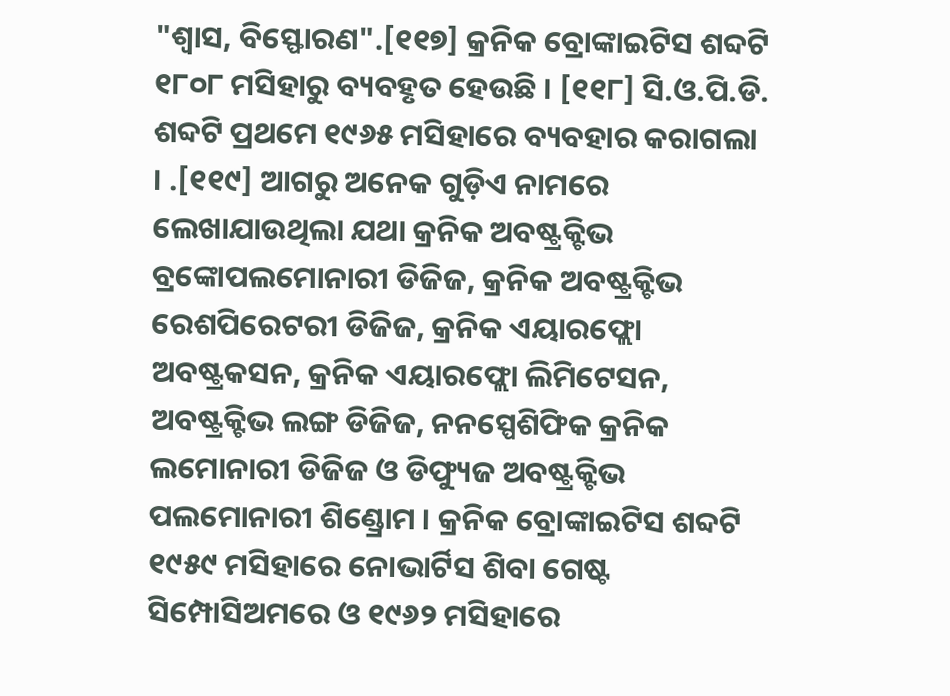"ଶ୍ୱାସ, ବିସ୍ଫୋରଣ".[୧୧୭] କ୍ରନିକ ବ୍ରୋଙ୍କାଇଟିସ ଶବ୍ଦଟି ୧୮୦୮ ମସିହାରୁ ବ୍ୟବହୃତ ହେଉଛି । [୧୧୮] ସି.ଓ.ପି.ଡି. ଶବ୍ଦଟି ପ୍ରଥମେ ୧୯୬୫ ମସିହାରେ ବ୍ୟବହାର କରାଗଲା । .[୧୧୯] ଆଗରୁ ଅନେକ ଗୁଡ଼ିଏ ନାମରେ ଲେଖାଯାଉଥିଲା ଯଥା କ୍ରନିକ ଅବଷ୍ଟ୍ରକ୍ଟିଭ ବ୍ରଙ୍କୋପଲମୋନାରୀ ଡିଜିଜ, କ୍ରନିକ ଅବଷ୍ଟ୍ରକ୍ଟିଭ ରେଶପିରେଟରୀ ଡିଜିଜ, କ୍ରନିକ ଏୟାରଫ୍ଲୋ ଅବଷ୍ଟ୍ରକସନ, କ୍ରନିକ ଏୟାରଫ୍ଲୋ ଲିମିଟେସନ, ଅବଷ୍ଟ୍ରକ୍ଟିଭ ଲଙ୍ଗ ଡିଜିଜ, ନନସ୍ପେଶିଫିକ କ୍ରନିକ ଲମୋନାରୀ ଡିଜିଜ ଓ ଡିଫ୍ୟୁଜ ଅବଷ୍ଟ୍ରକ୍ଟିଭ ପଲମୋନାରୀ ଶିଣ୍ଡ୍ରୋମ । କ୍ରନିକ ବ୍ରୋଙ୍କାଇଟିସ ଶବ୍ଦଟି ୧୯୫୯ ମସିହାରେ ନୋଭାର୍ଟିସ ଶିବା ଗେଷ୍ଟ ସିମ୍ପୋସିଅମରେ ଓ ୧୯୬୨ ମସିହାରେ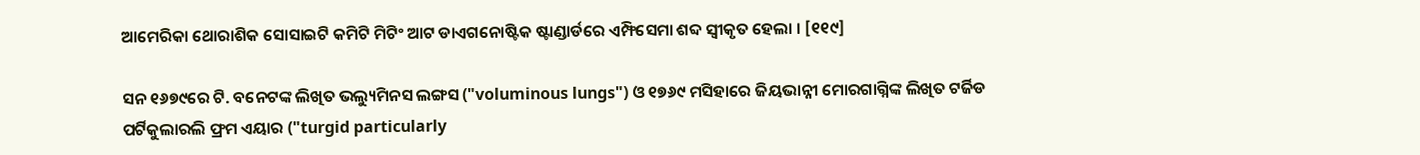ଆମେରିକା ଥୋରାଶିକ ସୋସାଇଟି କମିଟି ମିଟିଂ ଆଟ ଡାଏଗନୋଷ୍ଟିକ ଷ୍ଟାଣ୍ଡାର୍ଡରେ ଏମ୍ଫିସେମା ଶବ୍ଦ ସ୍ୱୀକୃତ ହେଲା । [୧୧୯]

ସନ ୧୬୭୯ରେ ଟି. ବନେଟଙ୍କ ଲିଖିତ ଭଲ୍ୟୁମିନସ ଲଙ୍ଗସ ("voluminous lungs") ଓ ୧୭୬୯ ମସିହାରେ ଜିୟଭାନ୍ନୀ ମୋରଗାଗ୍ନିଙ୍କ ଲିଖିତ ଟର୍ଜିଡ ପର୍ଟିକୁଲାରଲି ଫ୍ରମ ଏୟାର ("turgid particularly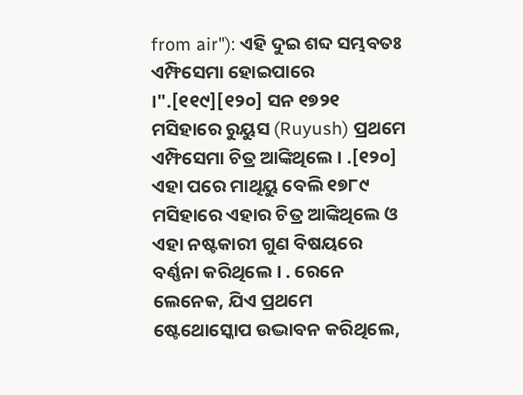from air"): ଏହି ଦୁଇ ଶବ୍ଦ ସମ୍ଭବତଃ ଏମ୍ଫିସେମା ହୋଇପାରେ ।".[୧୧୯][୧୨୦] ସନ ୧୭୨୧ ମସିହାରେ ରୁୟୁସ (Ruyush) ପ୍ରଥମେ ଏମ୍ଫିସେମା ଚିତ୍ର ଆଙ୍କିଥିଲେ । .[୧୨୦] ଏହା ପରେ ମାଥିୟୁ ବେଲି ୧୭୮୯ ମସିହାରେ ଏହାର ଚିତ୍ର ଆଙ୍କିଥିଲେ ଓ ଏହା ନଷ୍ଟକାରୀ ଗୁଣ ବିଷୟରେ ବର୍ଣ୍ଣନା କରିଥିଲେ । . ରେନେ ଲେନେକ, ଯିଏ ପ୍ରଥମେ ଷ୍ଟେଥୋସ୍କୋପ ଉଦ୍ଭାବନ କରିଥିଲେ,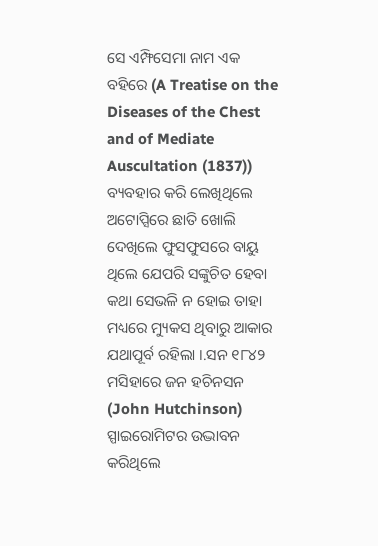ସେ ଏମ୍ଫିସେମା ନାମ ଏକ ବହିରେ (A Treatise on the Diseases of the Chest and of Mediate Auscultation (1837)) ବ୍ୟବହାର କରି ଲେଖିଥିଲେ ଅଟୋପ୍ସିରେ ଛାତି ଖୋଲି ଦେଖିଲେ ଫୁସଫୁସରେ ବାୟୁ ଥିଲେ ଯେପରି ସଙ୍କୁଚିତ ହେବା କଥା ସେଭଳି ନ ହୋଇ ତାହା ମଧ୍ୟରେ ମ୍ୟୁକସ ଥିବାରୁ ଆକାର ଯଥାପୂର୍ବ ରହିଲା ।.ସନ ୧୮୪୨ ମସିହାରେ ଜନ ହଚିନସନ (John Hutchinson) ସ୍ପାଇରୋମିଟର ଉଦ୍ଭାବନ କରିଥିଲେ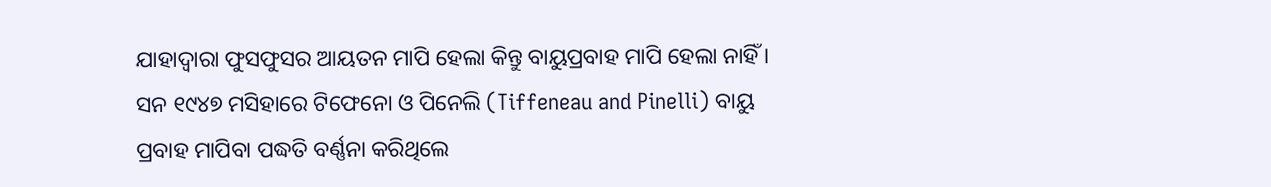ଯାହାଦ୍ୱାରା ଫୁସଫୁସର ଆୟତନ ମାପି ହେଲା କିନ୍ତୁ ବାୟୁପ୍ରବାହ ମାପି ହେଲା ନାହିଁ । ସନ ୧୯୪୭ ମସିହାରେ ଟିଫେନୋ ଓ ପିନେଲି (Tiffeneau and Pinelli) ବାୟୁ ପ୍ରବାହ ମାପିବା ପଦ୍ଧତି ବର୍ଣ୍ଣନା କରିଥିଲେ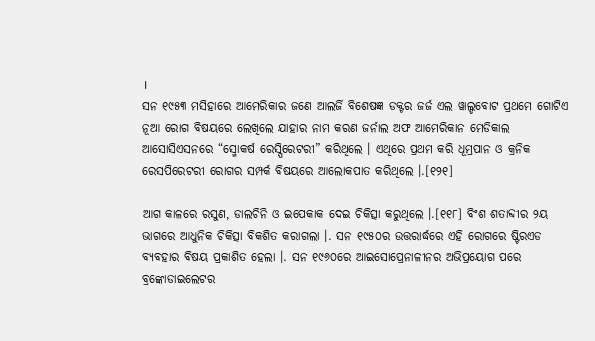।
ସନ ୧୯୫୩ ମସିହାରେ ଆମେରିକାର ଜଣେ ଆଲର୍ଜି ବିଶେଷଜ୍ଞ ଡକ୍ଟର ଜର୍ଜ ଏଲ ୱାଲ୍ଡବୋଟ ପ୍ରଥମେ ଗୋଟିଏ ନୂଆ ରୋଗ ବିଷୟରେ ଲେଖିଲେ ଯାହାର ନାମ କରଣ ଜର୍ନାଲ ଅଫ ଆମେରିକାନ ମେଡିକାଲ ଆସୋସିଏସନରେ “ସ୍ମୋକର୍ଷ ରେସ୍ପିରେଟରୀ” କରିଥିଲେ । ଏଥିରେ ପ୍ରଥମ କରି ଧୂମ୍ରପାନ ଓ କ୍ରନିକ ରେସପିରେଟରୀ ରୋଗର ସମ୍ପର୍କ ବିଷୟରେ ଆଲୋକପାତ କରିଥିଲେ ।.[୧୨୧]

ଆଗ କାଳରେ ରସୁଣ, ଡାଲଚିନି ଓ ଇପେକାକ ଦେଇ ଚିକିତ୍ସା କରୁଥିଲେ ।.[୧୧୮] ବିଂଶ ଶତାବ୍ଦୀର ୨ୟ ଭାଗରେ ଆଧୁନିକ ଚିକିତ୍ସା ବିକଶିତ କରାଗଲା ।. ସନ ୧୯୫୦ର ଉତ୍ତରାର୍ଦ୍ଧରେ ଏହି ରୋଗରେ ଷ୍ଟିରଏଡ ବ୍ୟବହାର ବିଷୟ ପ୍ରକାଶିତ ହେଲା ।. ସନ ୧୯୬୦ରେ ଆଇସୋପ୍ରେନାଳୀନର ଅଭିପ୍ରୟୋଗ ପରେ ବ୍ରଙ୍କୋଡାଇଲେଟର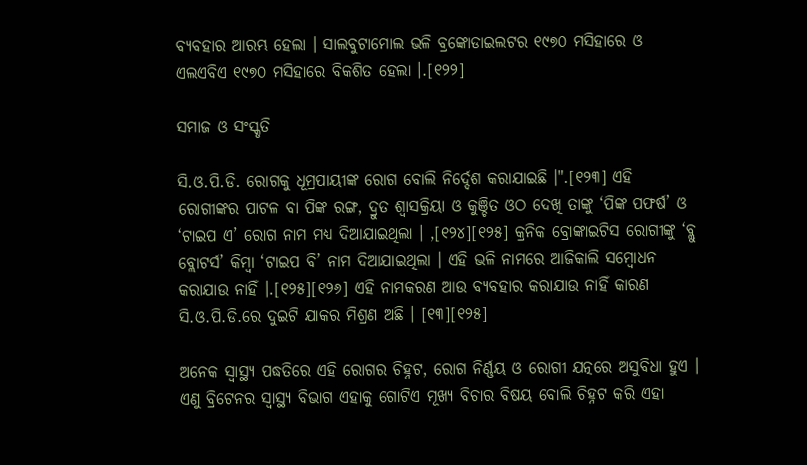ବ୍ୟବହାର ଆରମ୍ଭ ହେଲା । ସାଲବୁଟାମୋଲ ଭଳି ବ୍ରଙ୍କୋଡାଇଲଟର ୧୯୭୦ ମସିହାରେ ଓ ଏଲଏବିଏ ୧୯୭୦ ମସିହାରେ ବିକଶିତ ହେଲା ।.[୧୨୨]

ସମାଜ ଓ ସଂସ୍କୃତି

ସି.ଓ.ପି.ଡି. ରୋଗକୁ ଧୂମ୍ରପାୟୀଙ୍କ ରୋଗ ବୋଲି ନିର୍ଦ୍ଦେଶ କରାଯାଇଛି ।".[୧୨୩] ଏହି ରୋଗୀଙ୍କର ପାଟଳ ବା ପିଙ୍କ ରଙ୍ଗ, ଦ୍ରୁତ ଶ୍ୱାସକ୍ରିୟା ଓ କୁଞ୍ଚିତ ଓଠ ଦେଖି ତାଙ୍କୁ ‘ପିଙ୍କ ପଫର୍ଷ’ ଓ ‘ଟାଇପ ଏ’ ରୋଗ ନାମ ମଧ୍ୟ ଦିଆଯାଇଥିଲା । ,[୧୨୪][୧୨୫] କ୍ରନିକ ବ୍ରୋଙ୍କାଇଟିସ ରୋଗୀଙ୍କୁ ‘ବ୍ଲୁ ବ୍ଲୋଟର୍ସ’ କିମ୍ବା ‘ଟାଇପ ବି’ ନାମ ଦିଆଯାଇଥିଲା । ଏହି ଭଳି ନାମରେ ଆଜିକାଲି ସମ୍ବୋଧନ କରାଯାଉ ନାହିଁ ।.[୧୨୫][୧୨୬] ଏହି ନାମକରଣ ଆଉ ବ୍ୟବହାର କରାଯାଉ ନାହିଁ କାରଣ ସି.ଓ.ପି.ଡି.ରେ ଦୁଇଟି ଯାକର ମିଶ୍ରଣ ଅଛି । [୧୩][୧୨୫]

ଅନେକ ସ୍ୱାସ୍ଥ୍ୟ ପଦ୍ଧତିରେ ଏହି ରୋଗର ଚିହ୍ନଟ, ରୋଗ ନିର୍ଣ୍ଣୟ ଓ ରୋଗୀ ଯତ୍ନରେ ଅସୁବିଧା ହୁଏ । ଏଣୁ ବ୍ରିଟେନର ସ୍ୱାସ୍ଥ୍ୟ ବିଭାଗ ଏହାକୁ ଗୋଟିଏ ମୂଖ୍ୟ ବିଚାର ବିଷୟ ବୋଲି ଚିହ୍ନଟ କରି ଏହା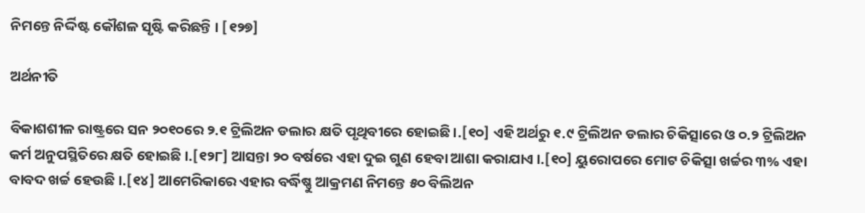ନିମନ୍ତେ ନିର୍ଦ୍ଦିଷ୍ଟ କୌଶଳ ସୃଷ୍ଟି କରିଛନ୍ତି । [୧୨୭]

ଅର୍ଥନୀତି

ବିକାଶଶୀଳ ରାଷ୍ଟ୍ରରେ ସନ ୨୦୧୦ରେ ୨.୧ ଟ୍ରିଲିଅନ ଡଲାର କ୍ଷତି ପୃଥିବୀରେ ହୋଇଛି ।.[୧୦] ଏହି ଅର୍ଥରୁ ୧.୯ ଟ୍ରିଲିଅନ ଡଲାର ଚିକିତ୍ସାରେ ଓ ୦.୨ ଟ୍ରିଲିଅନ କର୍ମ ଅନୁପସ୍ଥିତିରେ କ୍ଷତି ହୋଇଛି ।.[୧୨୮] ଆସନ୍ତା ୨୦ ବର୍ଷରେ ଏହା ଦୁଇ ଗୁଣ ହେବା ଆଶା କରାଯାଏ ।.[୧୦] ୟୁରୋପରେ ମୋଟ ଚିକିତ୍ସା ଖର୍ଚ୍ଚର ୩% ଏହା ବାବଦ ଖର୍ଚ୍ଚ ହେଉଛି ।.[୧୪] ଆମେରିକାରେ ଏହାର ବର୍ଦ୍ଧିଷ୍ଣୁ ଆକ୍ରମଣ ନିମନ୍ତେ ୫୦ ବିଲିଅନ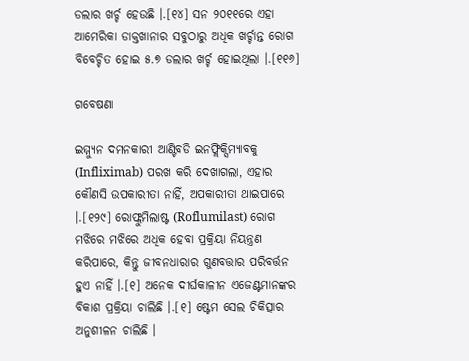ଡଲାର ଖର୍ଚ୍ଚ ହେଉଛି ।.[୧୪] ସନ ୨୦୧୧ରେ ଏହା ଆମେରିକା ଡାକ୍ତଖାନାର ସବୁଠାରୁ ଅଧିକ ଖର୍ଚ୍ଚାନ୍ତ ରୋଗ ବିବେଚ୍ଚିତ ହୋଇ ୫.୭ ଡଲାର ଖର୍ଚ୍ଚ ହୋଇଥିଲା ।.[୧୧୬]

ଗବେଷଣା

ଇମ୍ମ୍ଯୁନ ଦମନକାରୀ ଆଣ୍ଟିବଡି ଇନଫ୍ଲିକ୍ସିମ୍ୟାବକୁ (Infliximab) ପରଖ କରି ଦେଖାଗଲା, ଏହାର କୌଣସି ଉପକାରୀତା ନାହିଁ, ଅପକାରୀତା ଥାଇପାରେ ।.[୧୨୯] ରୋଫ୍ଲୁମିଲାଷ୍ଟ (Roflumilast) ରୋଗ ମଝିରେ ମଝିରେ ଅଧିକ ହେବା ପ୍ରକ୍ରିୟା ନିୟନ୍ତ୍ରଣ କରିପାରେ, କିନ୍ତୁ ଜୀବନଧାରାର ଗୁଣବତ୍ତାର ପରିବର୍ତ୍ତନ ହୁଏ ନାହିଁ ।.[୧] ଅନେକ ଦୀର୍ଘକାଳୀନ ଏଜେଣ୍ଟମାନଙ୍କର ବିକାଶ ପ୍ରକ୍ରିୟା ଚାଲିଛି ।.[୧] ଷ୍ଟେମ ସେଲ ଚିକିତ୍ସାର ଅନୁଶୀଳନ ଚାଲିଛି ।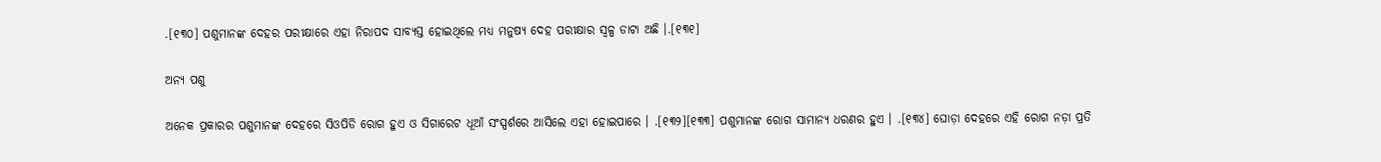.[୧୩୦] ପଶୁମାନଙ୍କ ଦେହର ପରୀକ୍ଷାରେ ଏହା ନିରାପଦ ସାବ୍ୟସ୍ତ ହୋଇଥିଲେ ମଧ୍ୟ ମନୁଷ୍ୟ ଦେହ ପରୀକ୍ଷାର ସ୍ୱଳ୍ପ ଡାଟା ଅଛି ।.[୧୩୧]

ଅନ୍ୟ ପଶୁ

ଅନେକ ପ୍ରକାରର ପଶୁମାନଙ୍କ ଦେହରେ ସିଓପିଡି ରୋଗ ହୁଏ ଓ ସିଗାରେଟ ଧୂଆଁ ସଂସ୍ପର୍ଶରେ ଆସିଲେ ଏହା ହୋଇପାରେ । .[୧୩୨][୧୩୩] ପଶୁମାନଙ୍କ ରୋଗ ସାମାନ୍ୟ ଧରଣର ହୁଏ । .[୧୩୪] ଘୋଡ଼ା ଦେହରେ ଏହି ରୋଗ ନଡ଼ା ପ୍ରତି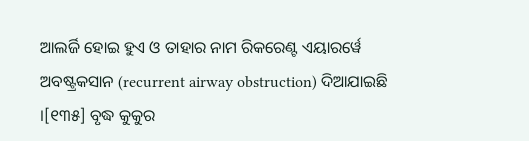ଆଲର୍ଜି ହୋଇ ହୁଏ ଓ ତାହାର ନାମ ରିକରେଣ୍ଟ ଏୟାରର୍ୱେ ଅବଷ୍ଟ୍ରକସାନ (recurrent airway obstruction) ଦିଆଯାଇଛି ।[୧୩୫] ବୃଦ୍ଧ କୁକୁର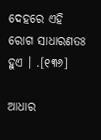ଦେହରେ ଏହି ରୋଗ ସାଧାରଣତଃ ହୁଏ । .[୧୩୬]

ଆଧାର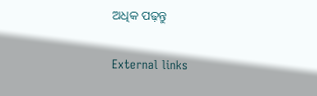ଅଧିକ ପଢ଼ନ୍ତୁ

External links